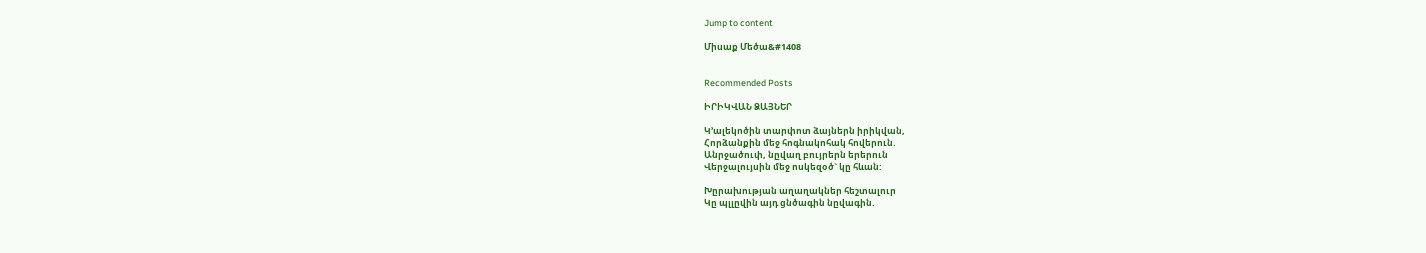Jump to content

Միսաք Մեծա&#1408


Recommended Posts

ԻՐԻԿՎԱՆ ՁԱՅՆԵՐ

Կ’ալեկոծին տարփոտ ձայներն իրիկվան,
Հորձանքին մեջ հոգնակոհակ հովերուն.
Անրջածուփ, նըվաղ բույրերն երերուն
Վերջալույսին մեջ ոսկեզօծ` կը հևան:

Խըրախության աղաղակներ հեշտալուր
Կը պլլըվին այդ ցնծագին նըվագին.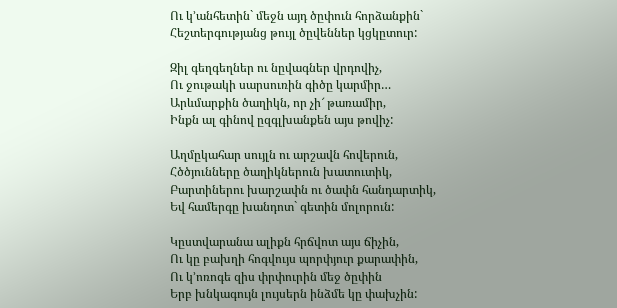Ու կ’անհետին` մեջն այդ ծըփուն հորձանքին`
Հեշտերգությանց թույլ ծըվեններ կցկըտուր:

Զիլ գեղգեղներ ու նըվագներ վրդովիչ,
Ու ջութակի սարսուռին գիծը կարմիր…
Արևմարքին ծաղիկն, որ չի՜ թառամիր,
Ինքն ալ գինով ըզգլխանքեն այս թովիչ:

Աղմըկահար սույլն ու արշավն հովերուն,
Հծծյունները ծաղիկներուն խատուտիկ,
Բարտիներու խարշափն ու ծափն հանդարտիկ,
Եվ համերգը խանդոտ` գետին մոլորուն:

Կըստվարանա ալիքն հրճվոտ այս ճիչին,
Ու կը բախղի հոգվույս պորփյուր քարափին,
Ու կ’ոռոգե զիս փրփուրին մեջ ծըփին
Երբ խնկագույն լույսերն ինձմե կը փախչին: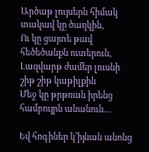Արծաթ լույսերն հիմակ տակավ կը ծաղկին,
Ու կը ցայտե թավ հեծեծանքն ուտերուն,
Լազվարթ ժամեր լուսնի շիթ շիթ կաթիլքին
Մեջ կը թրթռան իրենց համբույրն անանուն…

Եվ հոգիներ կ’իյնան անոնց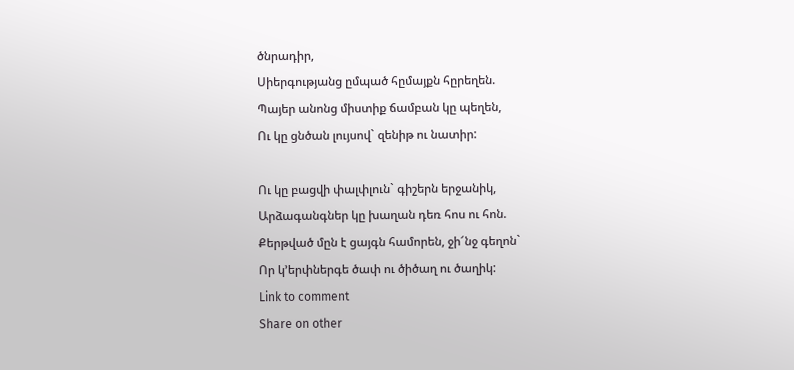ծնրադիր,
Սիերգությանց ըմպած հըմայքն հըրեղեն.
Պայեր անոնց միստիք ճամբան կը պեղեն,
Ու կը ցնծան լույսով` զենիթ ու նատիր:

Ու կը բացվի փալփլուն` գիշերն երջանիկ,
Արձագանգներ կը խաղան դեռ հոս ու հոն.
Քերթված մըն է ցայգն համորեն, ջի՜նջ գեղոն`
Որ կ’երփներգե ծափ ու ծիծաղ ու ծաղիկ:
Link to comment
Share on other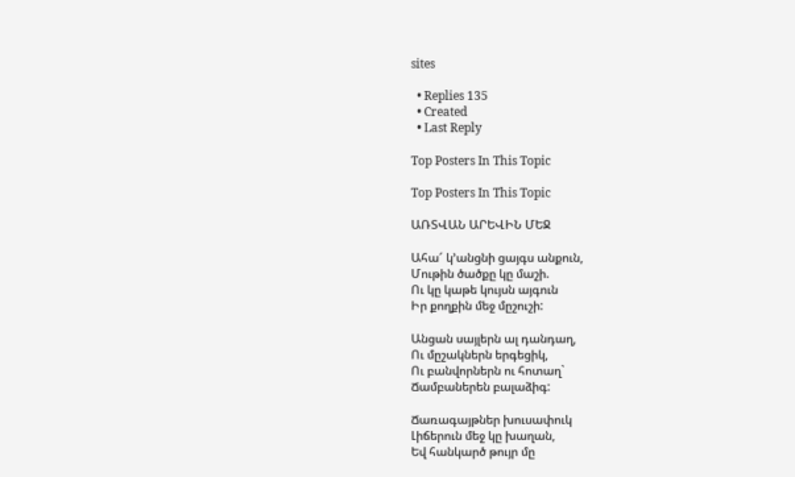sites

  • Replies 135
  • Created
  • Last Reply

Top Posters In This Topic

Top Posters In This Topic

ԱՌՏՎԱՆ ԱՐԵՎԻՆ ՄԵՋ

Ահա՜ կ’անցնի ցայգս անքուն,
Մութին ծածքը կը մաշի.
Ու կը կաթե կույսն այգուն
Իր քողքին մեջ մըշուշի:

Անցան սայլերն ալ դանդաղ,
Ու մըշակներն երգեցիկ,
Ու բանվորներն ու հոտաղ`
Ճամբաներեն բալաձիգ:

Ճառագայթներ խուսափուկ
Լիճերուն մեջ կը խաղան,
Եվ հանկարծ թույր մը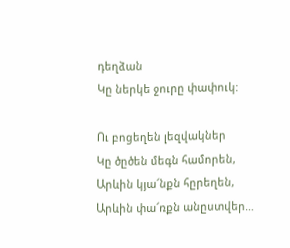դեղձան
Կը ներկե ջուրը փափուկ:

Ու բոցեղեն լեզվակներ
Կը ծըծեն մեգն համորեն,
Արևին կյա՜նքն հըրեղեն,
Արևին փա՜ռքն անըստվեր…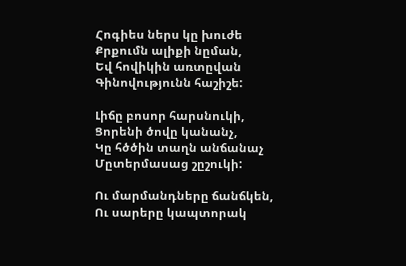Հոգիես ներս կը խուժե
Քրքումն ալիքի նըման,
Եվ հովիկին առտըվան
Գինովությունն հաշիշե:

Լիճը բոսոր հարսնուկի,
Ցորենի ծովը կանանչ,
Կը հծծին տաղն անճանաչ
Մըտերմասաց շըշուկի:

Ու մարմանդները ճանճկեն,
Ու սարերը կապտորակ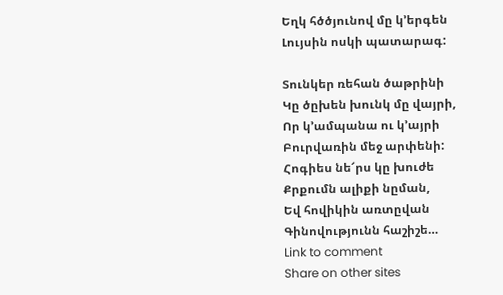Եղկ հծծյունով մը կ’երգեն
Լույսին ոսկի պատարագ:

Տունկեր ռեհան ծաթրինի
Կը ծըխեն խունկ մը վայրի,
Որ կ’ամպանա ու կ’այրի
Բուրվառին մեջ արփենի:
Հոգիես նե՜րս կը խուժե
Քրքումն ալիքի նըման,
Եվ հովիկին առտըվան
Գինովությունն հաշիշե…
Link to comment
Share on other sites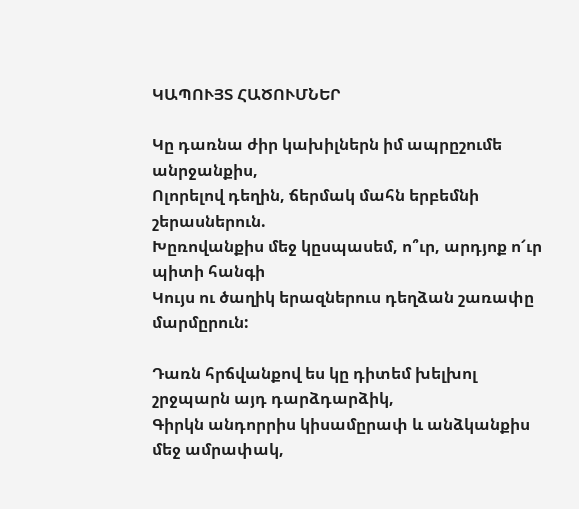ԿԱՊՈՒՅՏ ՀԱԾՈՒՄՆԵՐ

Կը դառնա ժիր կախիլներն իմ ապրըշումե անրջանքիս,
Ոլորելով դեղին, ճերմակ մահն երբեմնի շերասներուն.
Խըռովանքիս մեջ կըսպասեմ, ո՞ւր, արդյոք ո՜ւր պիտի հանգի
Կույս ու ծաղիկ երազներուս դեղձան շառափը մարմըրուն:

Դառն հրճվանքով ես կը դիտեմ խելխոլ շրջպարն այդ դարձդարձիկ,
Գիրկն անդորրիս կիսամըրափ և անձկանքիս մեջ ամրափակ,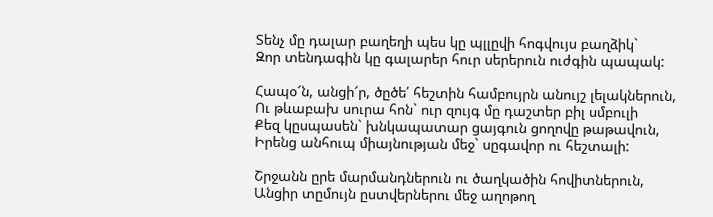Տենչ մը դալար բաղեղի պես կը պլլըվի հոգվույս բաղձիկ`
Զոր տենդագին կը գալարեր հուր սերերուն ուժգին պապակ:

Հապօ՜ն, անցի՜ր, ծըծե՛ հեշտին համբույրն անույշ լելակներուն,
Ու թևաբախ սուրա հոն` ուր զույգ մը դաշտեր բիլ սմբուլի
Քեզ կըսպասեն` խնկապատար ցայգուն ցողովը թաթավուն,
Իրենց անհուպ միայնության մեջ` սըգավոր ու հեշտալի:

Շրջանն ըրե մարմանդներուն ու ծաղկածին հովիտներուն,
Անցիր տըմույն ըստվերներու մեջ աղոթող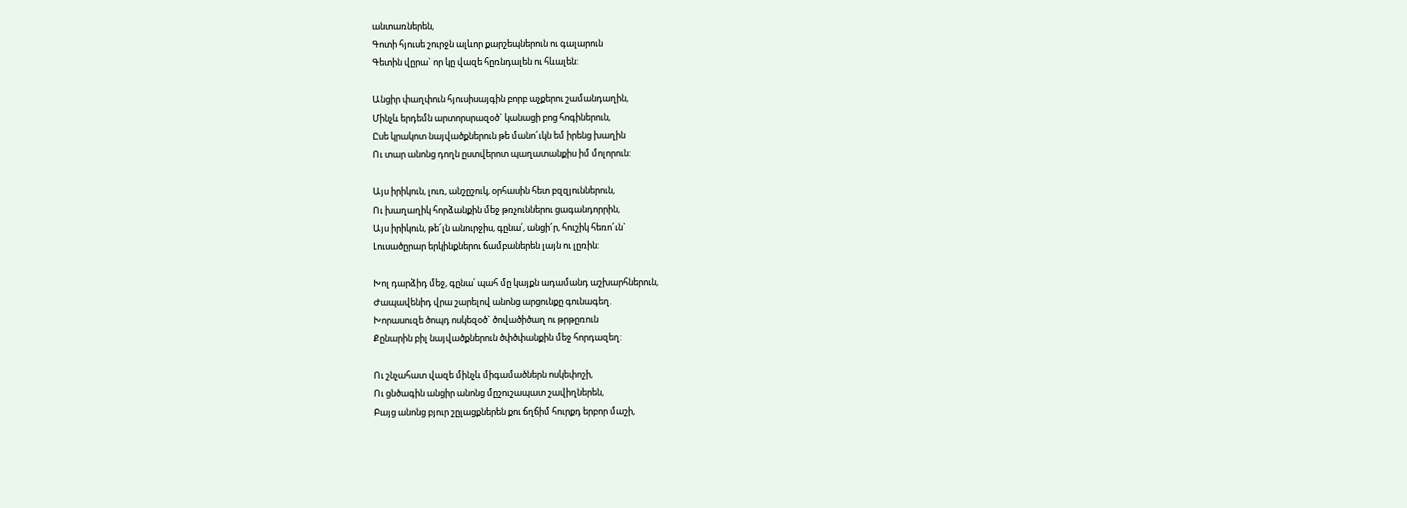անտառներեն,
Գոտի հյուսե շուրջն ալևոր քարշեպներուն ու գալարուն
Գետին վըրա` որ կը վազե հըռնդալեն ու հևալեն:

Անցիր փաղփուն հյուսիսայգին բորբ աչքերու շամանդաղին,
Մինչև երդեմն արտորսրազօծ` կանացի բոց հոգիներուն,
Ըսե կրակոտ նայվածքներուն թե մանո՜ւկն եմ իրենց խաղին
Ու տար անոնց դողն ըստվերոտ պաղատանքիս իմ մոլորուն:

Այս իրիկուն, լուռ, անշըշուկ, օրհասին հետ բզզյուններուն,
Ու խաղաղիկ հորձանքին մեջ թռչուններու ցագանդորրին,
Այս իրիկուն, թե՜լն անուրջիս, գընա՛, անցի՜ր, հուշիկ հեռո՜ւն`
Լուսածըրար երկինքներու ճամբաներեն լայն ու լըռին:

Խոլ դարձիդ մեջ, գընա՛ պահ մը կայքն ադամանդ աշխարհներուն,
Ժապավենիդ վրա շարելով անոնց արցունքը գունագեղ.
Խորասուզե ծոպդ ոսկեզօծ` ծովածիծաղ ու թրթըռուն
Քընարին բիլ նայվածքներուն ծփծփանքին մեջ հորդազեղ:

Ու շնչահատ վազե մինչև միգամածներն ոսկեփոշի,
Ու ցնծագին անցիր անոնց մըշուշապատ շավիղներեն,
Բայց անոնց բյուր շըլացքներեն քու ճղճիմ հուրքդ երբոր մաշի,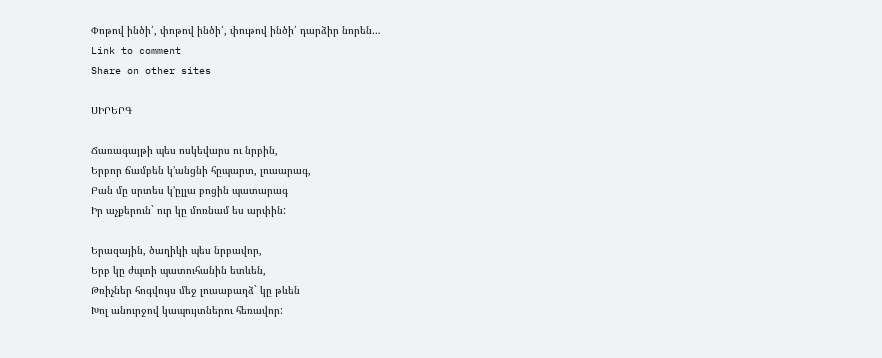Փոթով ինծի՛, փոթով ինծի՛, փութով ինծի՛ դարձիր նորեն…
Link to comment
Share on other sites

ՍԻՐԵՐԳ

Ճառագայթի պես ոսկեվարս ու նրբին,
Երբոր ճամբեն կ’անցնի հըպարտ, լուսարագ,
Բան մը սրտես կ’ըլլա բոցին պատարագ
Իր աչքերուն` ուր կը մոռնամ ես արփին:

Երազային, ծաղիկի պես նրբավոր,
Երբ կը ժպտի պատուհանին ետևեն,
Թռիչներ հոգվույս մեջ լուսաբաղձ` կը թևեն
Խոլ անուրջով կապույտներու հեռավոր: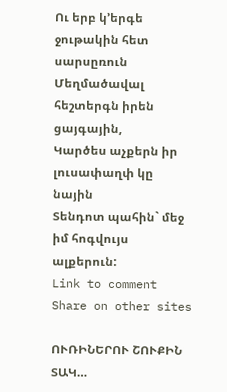Ու երբ կ’երգե ջութակին հետ սարսըռուն
Մեղմածավալ հեշտերգն իրեն ցայգային,
Կարծես աչքերն իր լուսափաղփ կը նային
Տենդոտ պահին` մեջ իմ հոգվույս ալքերուն:
Link to comment
Share on other sites

ՈՒՌԻՆԵՐՈՒ ՇՈՒՔԻՆ ՏԱԿ…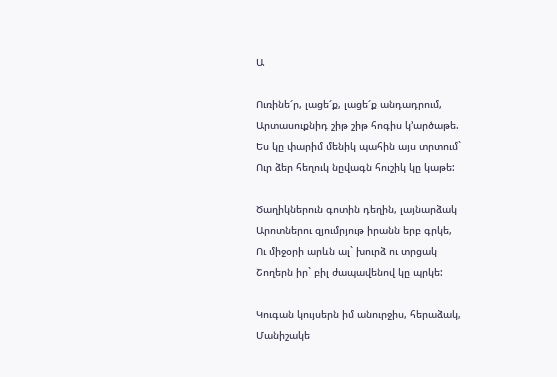Ա

Ուռինե՜ր, լացե՜ք, լացե՜ք անդադրում,
Արտասուքնիդ շիթ շիթ հոգիս կ’արծաթե.
Ես կը փարիմ մենիկ պահին այս տրտում`
Ուր ձեր հեղուկ նըվագն հուշիկ կը կաթե:

Ծաղիկներուն գոտին դեղին, լայնարձակ
Արոտներու զյումրյութ իրանն երբ գրկե,
Ու միջօրի արևն ալ` խուրձ ու տրցակ
Շողերն իր` բիլ ժապավենով կը պրկե:

Կուգան կույսերն իմ անուրջիս, հերաձակ,
Մանիշակե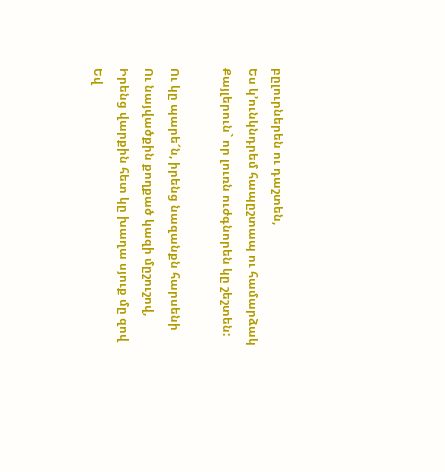բըլուրներեն ու դաշտեն,
Ես կ’ունկնդրեմ հապըշտապ ու համարձակ
Քայլերուն` որ լուռն ուժգնորեն կը շեշտեն:

Ու կը պարե՜ն, իրենց նազանքն հարսենի
Ու նայվածքին քողքած կազի մըշուշով,
Իրենց վարքին հետ կը խաղա սյուք մը զով
Եվ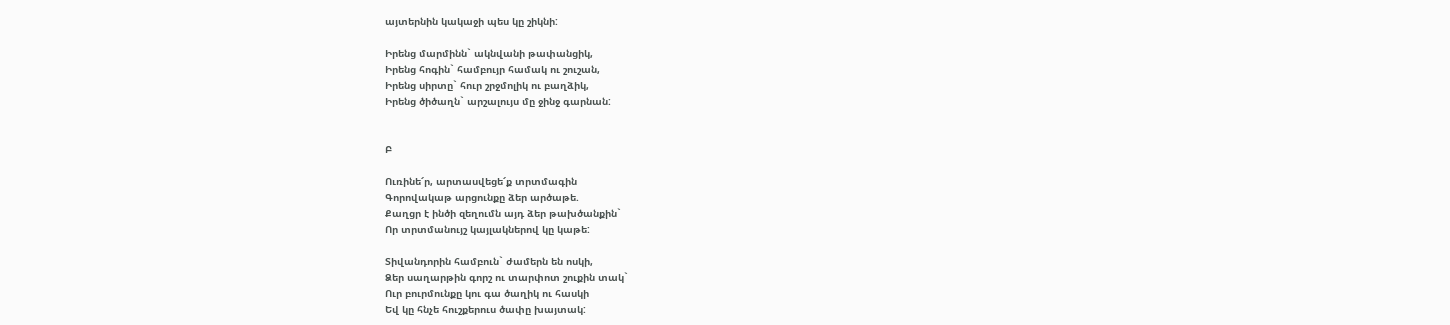այտերնին կակաջի պես կը շիկնի:

Իրենց մարմինն` ակնվանի թափանցիկ,
Իրենց հոգին` համբույր համակ ու շուշան,
Իրենց սիրտը` հուր շրջմոլիկ ու բաղձիկ,
Իրենց ծիծաղն` արշալույս մը ջինջ գարնան:


Բ

Ուռինե՜ր, արտասվեցե՜ք տրտմագին
Գորովակաթ արցունքը ձեր արծաթե.
Քաղցր է ինծի զեղումն այդ ձեր թախծանքին`
Որ տրտմանույշ կայլակներով կը կաթե:

Տիվանդորին համբուն` ժամերն են ոսկի,
Ձեր սաղարթին գորշ ու տարփոտ շուքին տակ`
Ուր բուրմունքը կու գա ծաղիկ ու հասկի
Եվ կը հնչե հուշքերուս ծափը խայտակ: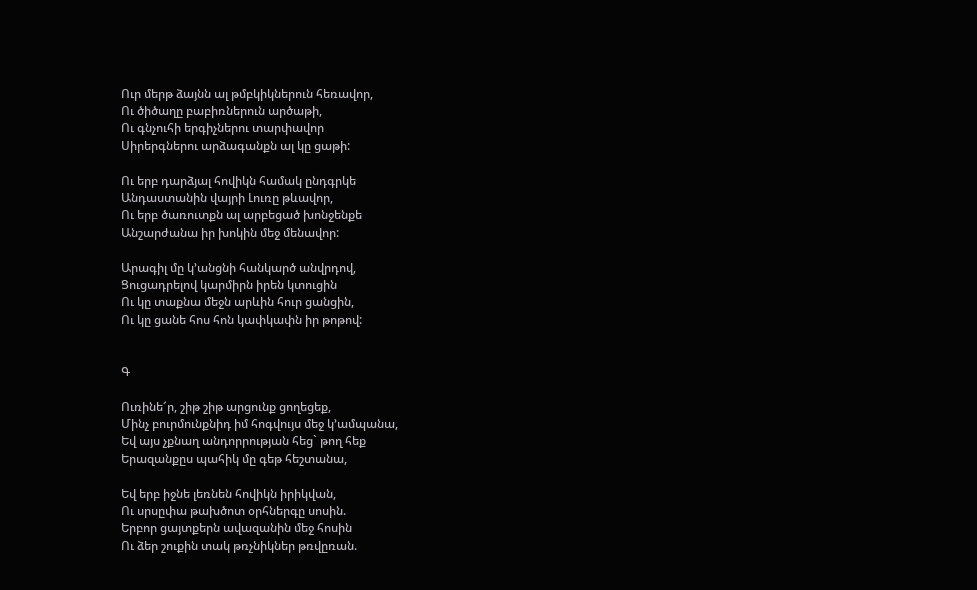Ուր մերթ ձայնն ալ թմբկիկներուն հեռավոր,
Ու ծիծաղը բաբիռներուն արծաթի,
Ու գնչուհի երգիչներու տարփավոր
Սիրերգներու արձագանքն ալ կը ցաթի:

Ու երբ դարձյալ հովիկն համակ ընդգրկե
Անդաստանին վայրի Լուռը թևավոր,
Ու երբ ծառուտքն ալ արբեցած խոնջենքե
Անշարժանա իր խոկին մեջ մենավոր:

Արագիլ մը կ’անցնի հանկարծ անվրդով,
Ցուցադրելով կարմիրն իրեն կտուցին
Ու կը տաքնա մեջն արևին հուր ցանցին,
Ու կը ցանե հոս հոն կափկափն իր թոթով:


Գ

Ուռինե՜ր, շիթ շիթ արցունք ցողեցեք,
Մինչ բուրմունքնիդ իմ հոգվույս մեջ կ’ամպանա,
Եվ այս չքնաղ անդորրության հեց` թող հեք
Երազանքըս պահիկ մը գեթ հեշտանա,

Եվ երբ իջնե լեռնեն հովիկն իրիկվան,
Ու սրսըփա թախծոտ օրհներգը սոսին.
Երբոր ցայտքերն ավազանին մեջ հոսին
Ու ձեր շուքին տակ թռչնիկներ թռվըռան.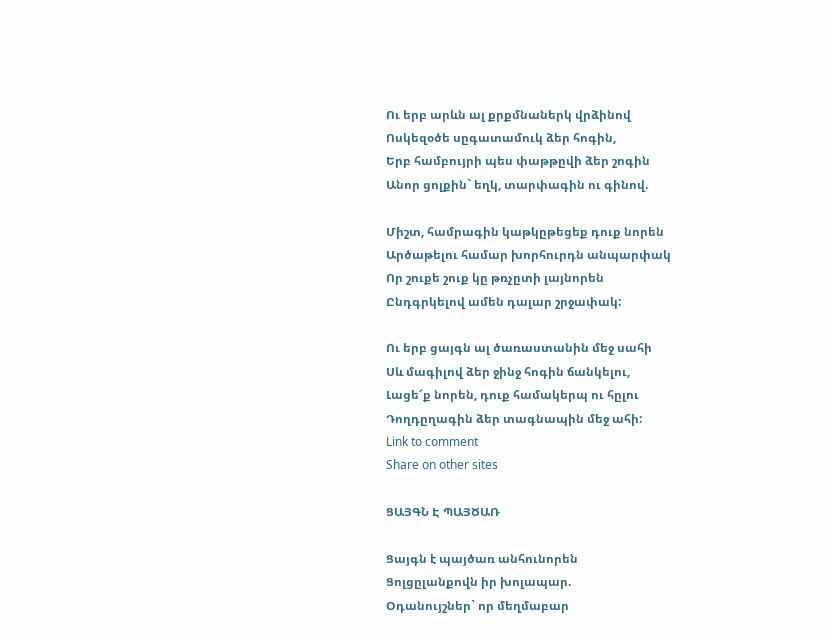Ու երբ արևն ալ քրքմնաներկ վրձինով
Ոսկեզօծե սըգատամուկ ձեր հոգին,
Երբ համբույրի պես փաթթըվի ձեր շոգին
Անոր ցոլքին` եղկ, տարփագին ու գինով.

Միշտ, համրագին կաթկըթեցեք դուք նորեն
Արծաթելու համար խորհուրդն անպարփակ
Որ շուքե շուք կը թռչըտի լայնորեն
Ընդգրկելով ամեն դալար շրջափակ:

Ու երբ ցայգն ալ ծառաստանին մեջ սահի
Սև մագիլով ձեր ջինջ հոգին ճանկելու,
Լացե՜ք նորեն, դուք համակերպ ու հըլու
Դողդըղագին ձեր տագնապին մեջ ահի:
Link to comment
Share on other sites

ՑԱՅԳՆ Է ՊԱՅԾԱՌ

Ցայգն է պայծառ անհունորեն
Ցոլցըլանքովն իր խոլապար.
Օդանույշներ` որ մեղմաբար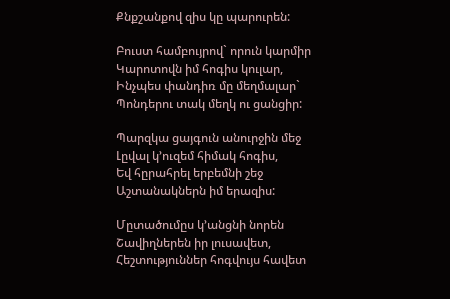Քնքշանքով զիս կը պարուրեն:

Բուստ համբույրով` որուն կարմիր
Կարոտովն իմ հոգիս կուլար,
Ինչպես փանդիռ մը մեղմալար`
Պոնդերու տակ մեղկ ու ցանցիր:

Պարզկա ցայգուն անուրջին մեջ
Լըվալ կ’ուզեմ հիմակ հոգիս,
Եվ հըրահրել երբեմնի շեջ
Աշտանակներն իմ երազիս:

Մըտածումըս կ’անցնի նորեն
Շավիղներեն իր լուսավետ,
Հեշտություններ հոգվույս հավետ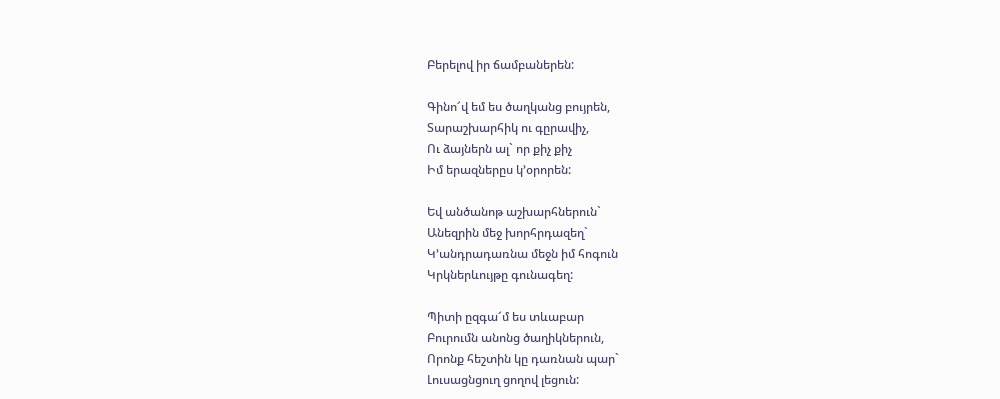Բերելով իր ճամբաներեն:

Գինո՜վ եմ ես ծաղկանց բույրեն,
Տարաշխարհիկ ու գըրավիչ,
Ու ձայներն ալ` որ քիչ քիչ
Իմ երազներըս կ’օրորեն:

Եվ անծանոթ աշխարհներուն`
Անեզրին մեջ խորհրդազեղ`
Կ’անդրադառնա մեջն իմ հոգուն
Կրկներևույթը գունագեղ:

Պիտի ըզգա՜մ ես տևաբար
Բուրումն անոնց ծաղիկներուն,
Որոնք հեշտին կը դառնան պար`
Լուսացնցուղ ցողով լեցուն: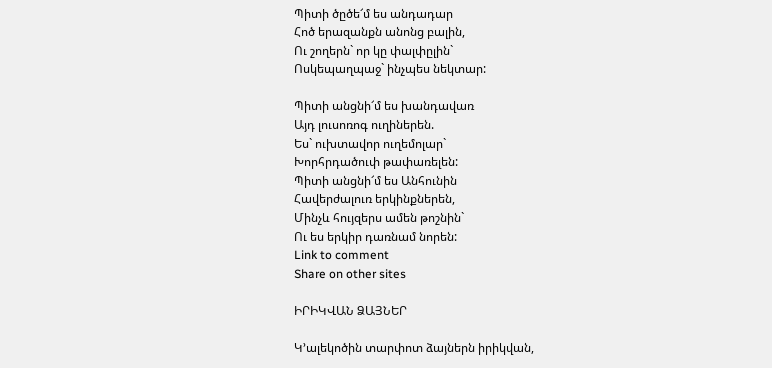Պիտի ծըծե՜մ ես անդադար
Հոծ երազանքն անոնց բալին,
Ու շողերն` որ կը փալփըլին`
Ոսկեպաղպաջ` ինչպես նեկտար:

Պիտի անցնի՜մ ես խանդավառ
Այդ լուսոռոգ ուղիներեն.
Ես` ուխտավոր ուղեմոլար`
Խորհրդածուփ թափառելեն:
Պիտի անցնի՜մ ես Անհունին
Հավերժալուռ երկինքներեն,
Մինչև հույզերս ամեն թոշնին`
Ու ես երկիր դառնամ նորեն:
Link to comment
Share on other sites

ԻՐԻԿՎԱՆ ՁԱՅՆԵՐ

Կ’ալեկոծին տարփոտ ձայներն իրիկվան,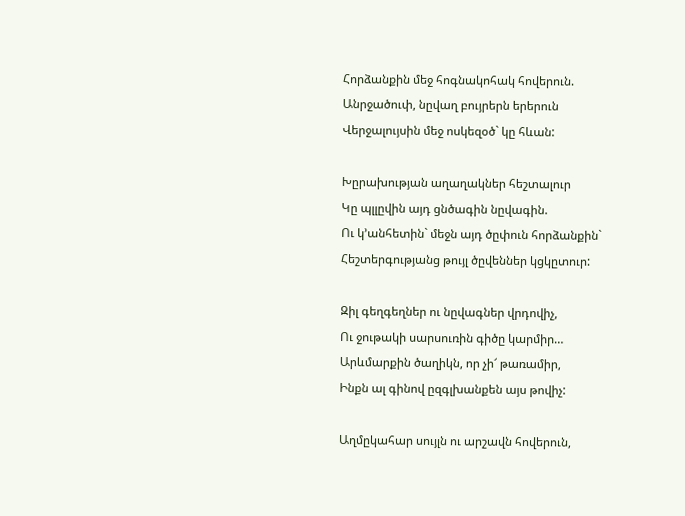Հորձանքին մեջ հոգնակոհակ հովերուն.
Անրջածուփ, նըվաղ բույրերն երերուն
Վերջալույսին մեջ ոսկեզօծ` կը հևան:

Խըրախության աղաղակներ հեշտալուր
Կը պլլըվին այդ ցնծագին նըվագին.
Ու կ’անհետին` մեջն այդ ծըփուն հորձանքին`
Հեշտերգությանց թույլ ծըվեններ կցկըտուր:

Զիլ գեղգեղներ ու նըվագներ վրդովիչ,
Ու ջութակի սարսուռին գիծը կարմիր…
Արևմարքին ծաղիկն, որ չի՜ թառամիր,
Ինքն ալ գինով ըզգլխանքեն այս թովիչ:

Աղմըկահար սույլն ու արշավն հովերուն,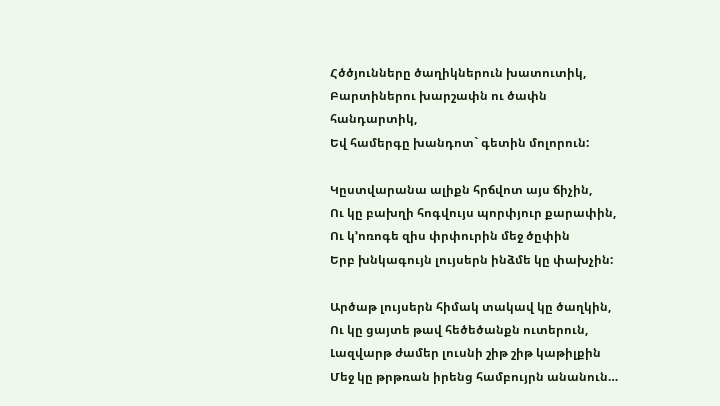Հծծյունները ծաղիկներուն խատուտիկ,
Բարտիներու խարշափն ու ծափն հանդարտիկ,
Եվ համերգը խանդոտ` գետին մոլորուն:

Կըստվարանա ալիքն հրճվոտ այս ճիչին,
Ու կը բախղի հոգվույս պորփյուր քարափին,
Ու կ’ոռոգե զիս փրփուրին մեջ ծըփին
Երբ խնկագույն լույսերն ինձմե կը փախչին:

Արծաթ լույսերն հիմակ տակավ կը ծաղկին,
Ու կը ցայտե թավ հեծեծանքն ուտերուն,
Լազվարթ ժամեր լուսնի շիթ շիթ կաթիլքին
Մեջ կը թրթռան իրենց համբույրն անանուն…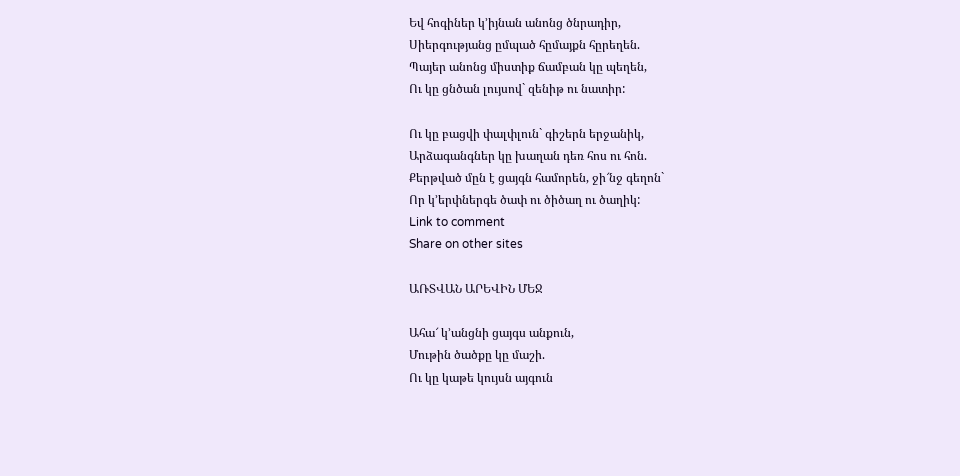Եվ հոգիներ կ’իյնան անոնց ծնրադիր,
Սիերգությանց ըմպած հըմայքն հըրեղեն.
Պայեր անոնց միստիք ճամբան կը պեղեն,
Ու կը ցնծան լույսով` զենիթ ու նատիր:

Ու կը բացվի փալփլուն` գիշերն երջանիկ,
Արձագանգներ կը խաղան դեռ հոս ու հոն.
Քերթված մըն է ցայգն համորեն, ջի՜նջ գեղոն`
Որ կ’երփներգե ծափ ու ծիծաղ ու ծաղիկ:
Link to comment
Share on other sites

ԱՌՏՎԱՆ ԱՐԵՎԻՆ ՄԵՋ

Ահա՜ կ’անցնի ցայգս անքուն,
Մութին ծածքը կը մաշի.
Ու կը կաթե կույսն այգուն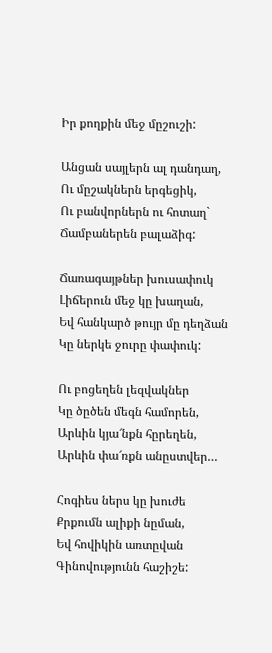Իր քողքին մեջ մըշուշի:

Անցան սայլերն ալ դանդաղ,
Ու մըշակներն երգեցիկ,
Ու բանվորներն ու հոտաղ`
Ճամբաներեն բալաձիգ:

Ճառագայթներ խուսափուկ
Լիճերուն մեջ կը խաղան,
Եվ հանկարծ թույր մը դեղձան
Կը ներկե ջուրը փափուկ:

Ու բոցեղեն լեզվակներ
Կը ծըծեն մեգն համորեն,
Արևին կյա՜նքն հըրեղեն,
Արևին փա՜ռքն անըստվեր…

Հոգիես ներս կը խուժե
Քրքումն ալիքի նըման,
Եվ հովիկին առտըվան
Գինովությունն հաշիշե: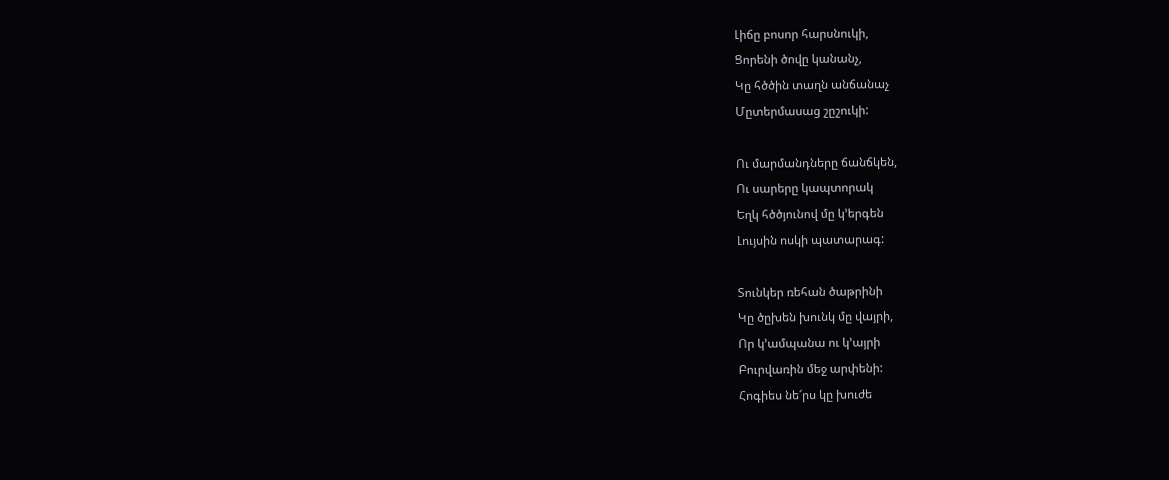Լիճը բոսոր հարսնուկի,
Ցորենի ծովը կանանչ,
Կը հծծին տաղն անճանաչ
Մըտերմասաց շըշուկի:

Ու մարմանդները ճանճկեն,
Ու սարերը կապտորակ
Եղկ հծծյունով մը կ’երգեն
Լույսին ոսկի պատարագ:

Տունկեր ռեհան ծաթրինի
Կը ծըխեն խունկ մը վայրի,
Որ կ’ամպանա ու կ’այրի
Բուրվառին մեջ արփենի:
Հոգիես նե՜րս կը խուժե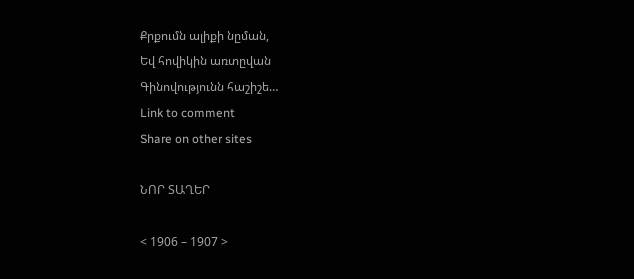Քրքումն ալիքի նըման,
Եվ հովիկին առտըվան
Գինովությունն հաշիշե…
Link to comment
Share on other sites

ՆՈՐ ՏԱՂԵՐ

< 1906 – 1907 >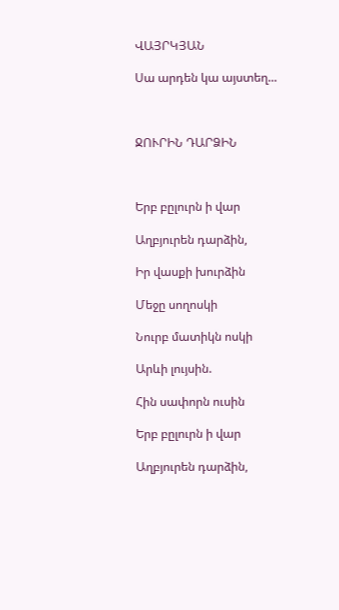ՎԱՅՐԿՅԱՆ

Սա արդեն կա այստեղ...



ՋՈՒՐԻՆ ԴԱՐՁԻՆ



Երբ բըլուրն ի վար

Աղբյուրեն դարձին,

Իր վասքի խուրձին

Մեջը սողոսկի

Նուրբ մատիկն ոսկի

Արևի լույսին.

Հին սափորն ուսին

Երբ բըլուրն ի վար

Աղբյուրեն դարձին,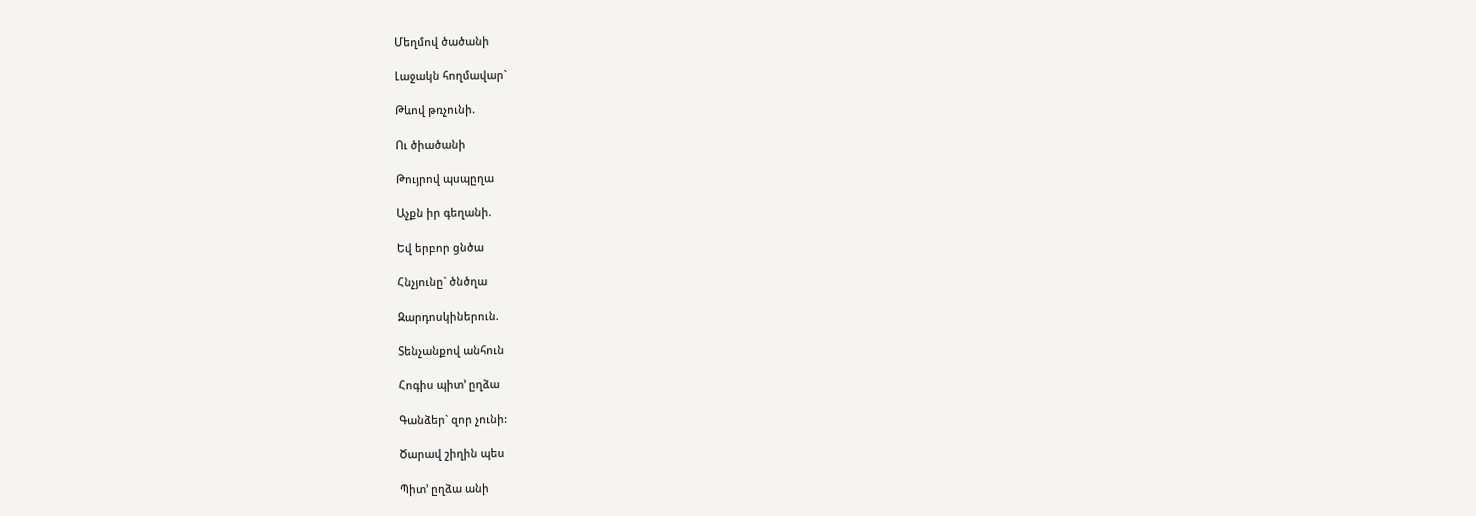Մեղմով ծածանի

Լաջակն հողմավար`

Թևով թռչունի.

Ու ծիածանի

Թույրով պսպըղա

Աչքն իր գեղանի.

Եվ երբոր ցնծա

Հնչյունը` ծնծղա

Զարդոսկիներուն.

Տենչանքով անհուն

Հոգիս պիտ’ ըղձա

Գանձեր` զոր չունի:

Ծարավ շիղին պես

Պիտ’ ըղձա անի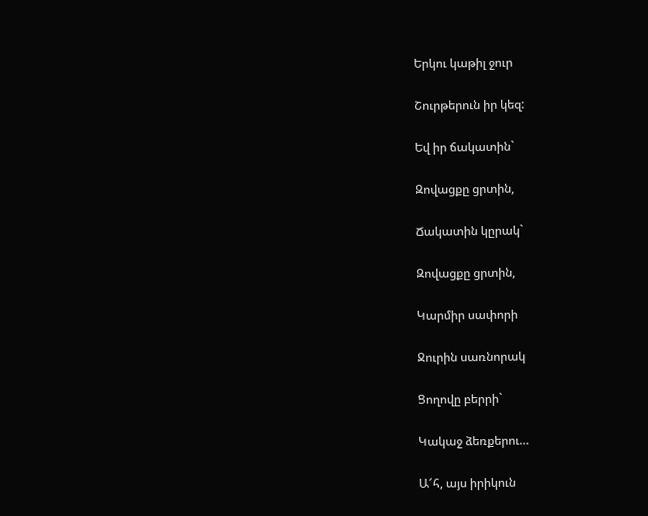Երկու կաթիլ ջուր

Շուրթերուն իր կեզ:

Եվ իր ճակատին`

Զովացքը ցրտին,

Ճակատին կըրակ`

Զովացքը ցրտին,

Կարմիր սափորի

Ջուրին սառնորակ

Ցողովը բերրի`

Կակաջ ձեռքերու…

Ա՜հ, այս իրիկուն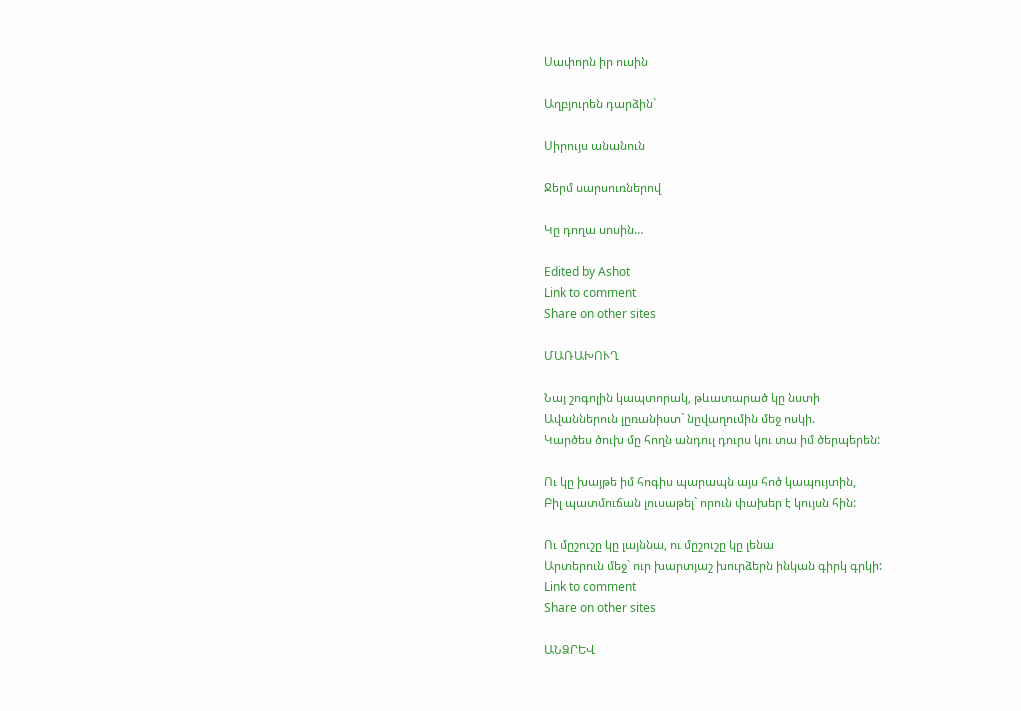Սափորն իր ուսին

Աղբյուրեն դարձին`

Սիրույս անանուն

Ջերմ սարսուռներով

Կը դողա սոսին…

Edited by Ashot
Link to comment
Share on other sites

ՄԱՌԱԽՈՒՂ

Նայ շոգոլին կապտորակ, թևատարած կը նստի
Ավաններուն լըռանիստ` նըվաղումին մեջ ոսկի.
Կարծես ծուխ մը հողն անդուլ դուրս կու տա իմ ծերպերեն:

Ու կը խայթե իմ հոգիս պարապն այս հոծ կապույտին,
Բիլ պատմուճան լուսաթել` որուն փախեր է կույսն հին:

Ու մըշուշը կը լայննա, ու մըշուշը կը լենա
Արտերուն մեջ` ուր խարտյաշ խուրձերն ինկան գիրկ գրկի:
Link to comment
Share on other sites

ԱՆՁՐԵՎ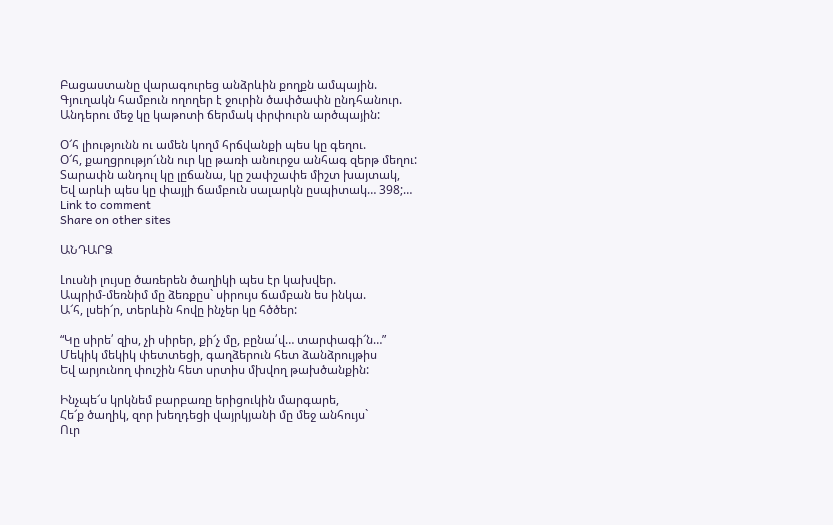Բացաստանը վարագուրեց անձրևին քողքն ամպային.
Գյուղակն համբուն ողողեր է ջուրին ծափծափն ընդհանուր.
Անդերու մեջ կը կաթոտի ճերմակ փրփուրն արծպային:

Օ՜հ լիությունն ու ամեն կողմ հրճվանքի պես կը գեղու.
Օ՜հ, քաղցրությո՜ւնն ուր կը թառի անուրջս անհագ զերթ մեղու:
Տարափն անդուլ կը լըճանա, կը շափշափե միշտ խայտակ,
Եվ արևի պես կը փայլի ճամբուն սալարկն ըսպիտակ… 398;…
Link to comment
Share on other sites

ԱՆԴԱՐՁ

Լուսնի լույսը ծառերեն ծաղիկի պես էր կախվեր.
Ապրիմ-մեռնիմ մը ձեռքըս` սիրույս ճամբան ես ինկա.
Ա՜հ, լսեի՜ր, տերևին հովը ինչեր կը հծծեր:

“Կը սիրե՛ զիս, չի սիրեր, քի՜չ մը, բընա՛վ… տարփագի՜ն…”
Մեկիկ մեկիկ փետտեցի, գաղձերուն հետ ձանձրույթիս
Եվ արյունող փուշին հետ սրտիս մխվող թախծանքին:

Ինչպե՜ս կրկնեմ բարբառը երիցուկին մարգարե,
Հե՜ք ծաղիկ, զոր խեղդեցի վայրկյանի մը մեջ անհույս`
Ուր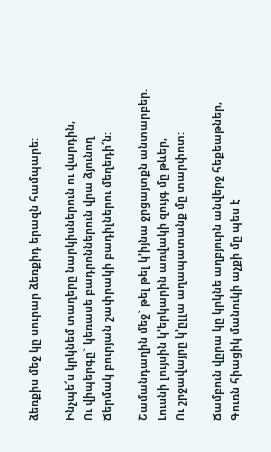ձեռքիս մեջ կը սուրար ձեռքիդ երազն համպարե:

Ինչպե՜ս կրկնեմ տաղերը նարկիսներուն ու վարդին,
Ու վիպերգը` կեռասե բադրոններուն վրա ձյունող
Ճերմակ բուրյան շափրակի բադիլներու մեղեդի՜ն:

Շամանդաղին մեջ` թել թել կ’իյնա ջրցայտքն անտարբեր.
Լուսնի լույսին կ’երկարին առվակի զույգ մը թևեր,
Ու շրջավայրը կ’ըլլա աղապատանք մը տարփոտ:

Ճամբուն վըրա կը կրկնե աղբյուրն անվերջ հեքեաթներ,
Գուռն հիացիկ մանուկի աչքի մը պես է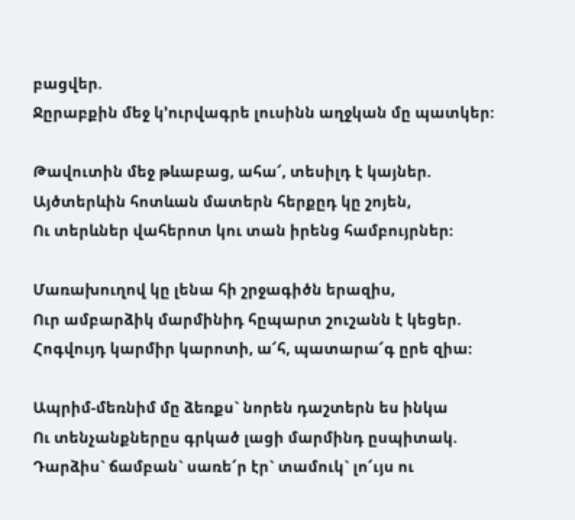բացվեր.
Ջըրաբքին մեջ կ’ուրվագրե լուսինն աղջկան մը պատկեր:

Թավուտին մեջ թևաբաց, ահա՜, տեսիլդ է կայներ.
Այծտերևին հոտևան մատերն հերքըդ կը շոյեն,
Ու տերևներ վահերոտ կու տան իրենց համբույրներ:

Մառախուղով կը լենա հի շրջագիծն երազիս,
Ուր ամբարձիկ մարմինիդ հըպարտ շուշանն է կեցեր.
Հոգվույդ կարմիր կարոտի, ա՜հ, պատարա՜գ ըրե զիա:

Ապրիմ-մեռնիմ մը ձեռքս` նորեն դաշտերն ես ինկա
Ու տենչանքներըս գրկած լացի մարմինդ ըսպիտակ.
Դարձիս` ճամբան` սառե՜ր էր` տամուկ` լո՜ւյս ու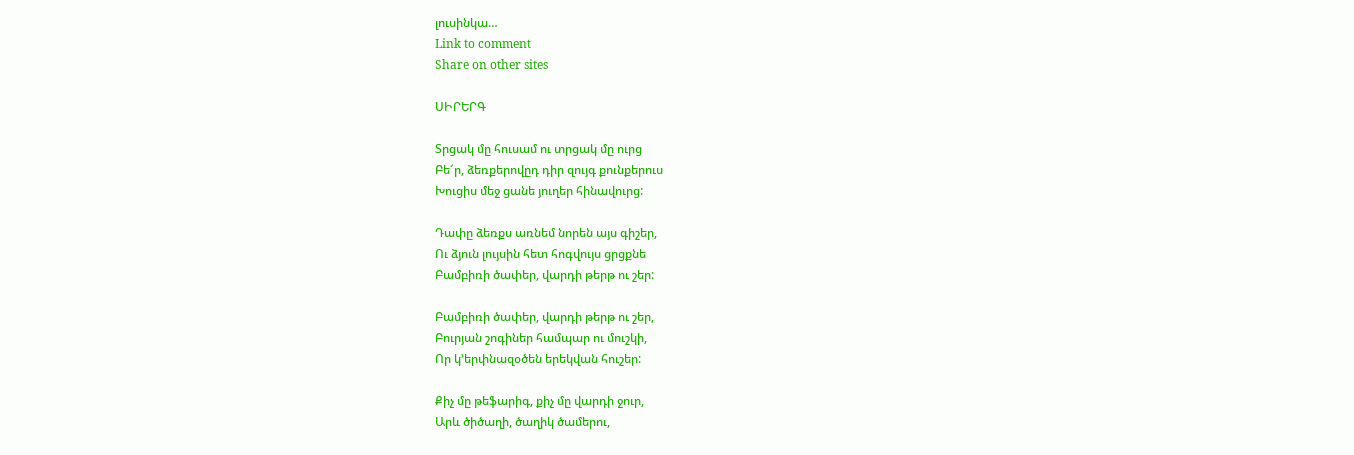լուսինկա…
Link to comment
Share on other sites

ՍԻՐԵՐԳ

Տրցակ մը հուսամ ու տրցակ մը ուրց
Բե՜ր, ձեռքերովըդ դիր զույգ քունքերուս
Խուցիս մեջ ցանե յուղեր հինավուրց:

Դափը ձեռքս առնեմ նորեն այս գիշեր,
Ու ձյուն լույսին հետ հոգվույս ցրցքնե
Բամբիռի ծափեր, վարդի թերթ ու շեր:

Բամբիռի ծափեր, վարդի թերթ ու շեր,
Բուրյան շոգիներ համպար ու մուշկի,
Որ կ’երփնազօծեն երեկվան հուշեր:

Քիչ մը թեֆարիգ, քիչ մը վարդի ջուր,
Արև ծիծաղի, ծաղիկ ծամերու,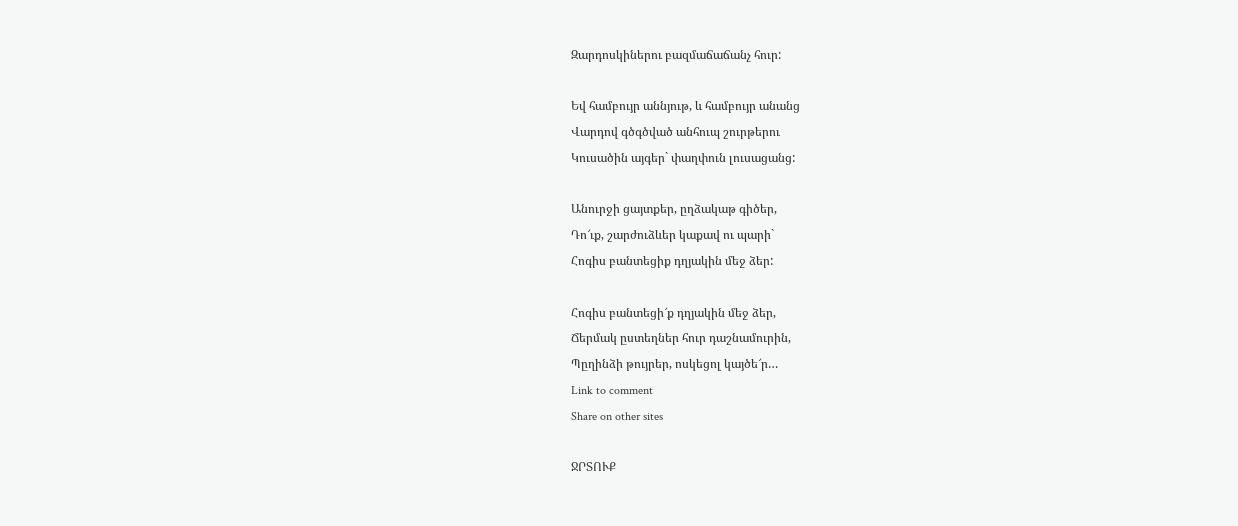Զարդոսկիներու բազմաճաճանչ հուր:

Եվ համբույր աննյութ, և համբույր անանց
Վարդով գծգծված անհուպ շուրթերու
Կուսածին այգեր` փաղփուն լուսացանց:

Անուրջի ցայտքեր, ըղձակաթ գիծեր,
Դո՜ւք, շարժուձևեր կաքավ ու պարի`
Հոգիս բանտեցիք դղյակին մեջ ձեր:

Հոգիս բանտեցի՜ք դղյակին մեջ ձեր,
Ճերմակ ըստեղներ հուր դաշնամուրին,
Պըղինձի թույրեր, ոսկեցոլ կայծե՜ր…
Link to comment
Share on other sites

ՋՐՏՈՒՔ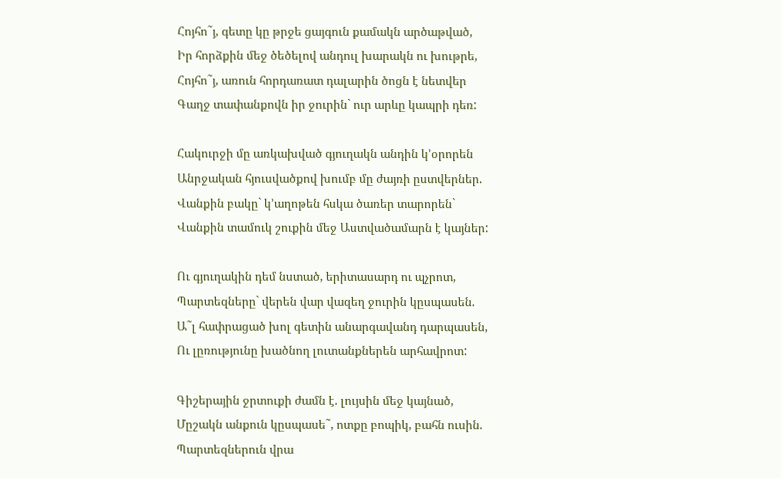Հոյհո˜յ, գետը կը թրջե ցայգուն քամակն արծաթված,
Իր հորձքին մեջ ծեծելով անդուլ խարակն ու խութրե,
Հոյհո˜յ, առուն հորդառատ դալարին ծոցն է նետվեր
Գաղջ տափանքովն իր ջուրին` ուր արևը կապրի դեռ:

Հակուրջի մը առկախված գյուղակն անդին կ’օրորեն
Անրջական հյուսվածքով խումբ մը ժայռի ըստվերներ.
Վանքին բակը` կ’աղոթեն հսկա ծառեր տարորեն`
Վանքին տամուկ շուքին մեջ Աստվածամարն է կայներ:

Ու գյուղակին դեմ նստած, երիտասարդ ու պչրոտ,
Պարտեզները` վերեն վար վազեղ ջուրին կըսպասեն.
Ա˜լ հափրացած խոլ գետին անարգավանդ դարպասեն,
Ու լըռությունը խածնող լուտանքներեն արհավրոտ:

Գիշերային ջրտուքի ժամն է. լույսին մեջ կայնած,
Մըշակն անքուն կըսպասե˜, ոտքը բոպիկ, բահն ուսին.
Պարտեզներուն վրա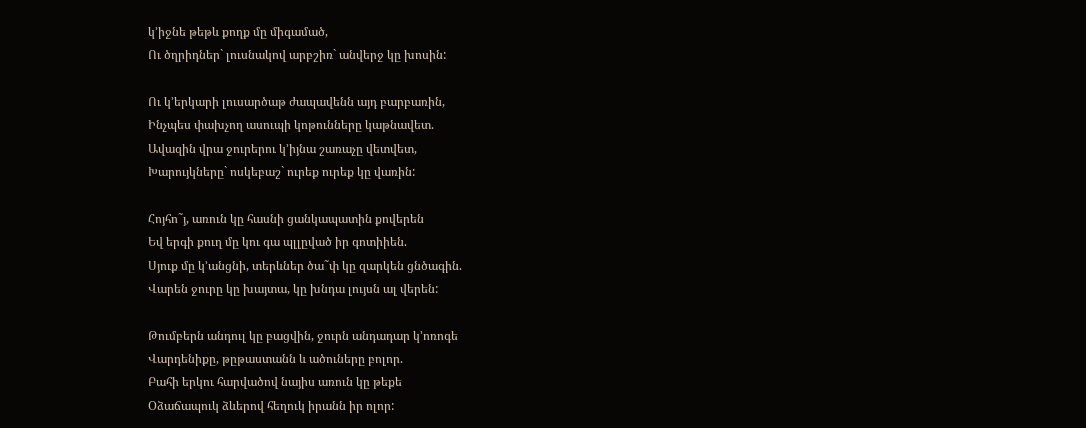կ’իջնե թեթև քողք մը միգամած,
Ու ծղրիդներ` լուսնակով արբշիռ` անվերջ կը խոսին:

Ու կ’երկարի լուսարծաթ ժապավենն այդ բարբառին,
Ինչպես փախչող ասուպի կոթունները կաթնավետ.
Ավազին վրա ջուրերու կ’իյնա շառաչը վետվետ,
Խարույկները` ոսկեբաշ` ուրեք ուրեք կը վառին:

Հոյհո˜յ, առուն կը հասնի ցանկապատին քովերեն
Եվ երգի քուղ մը կու գա պլլըված իր գոտիիեն.
Սյուք մը կ’անցնի, տերևներ ծա˜փ կը զարկեն ցնծագին.
Վարեն ջուրը կը խայտա, կը խնդա լույսն ալ վերեն:

Թումբերն անդուլ կը բացվին, ջուրն անդադար կ’ոռոգե
Վարդենիքը, թըթաստանն և ածուները բոլոր.
Բահի երկու հարվածով նայիս առուն կը թեքե
Օձաճապուկ ձևերով հեղուկ իրանն իր ոլոր: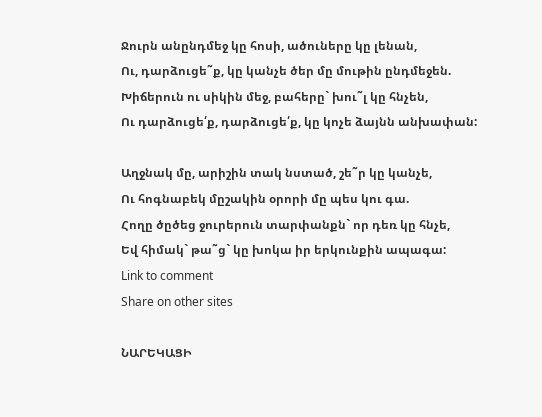Ջուրն անընդմեջ կը հոսի, ածուները կը լենան,
Ու, դարձուցե˜ք, կը կանչե ծեր մը մութին ընդմեջեն.
Խիճերուն ու սիկին մեջ, բահերը` խու˜լ կը հնչեն,
Ու դարձուցե՛ք, դարձուցե՛ք, կը կոչե ձայնն անխափան:

Աղջնակ մը, արիշին տակ նստած, շե˜ր կը կանչե,
Ու հոգնաբեկ մըշակին օրորի մը պես կու գա.
Հողը ծըծեց ջուրերուն տարփանքն` որ դեռ կը հնչե,
Եվ հիմակ` թա˜ց` կը խոկա իր երկունքին ապագա:
Link to comment
Share on other sites

ՆԱՐԵԿԱՑԻ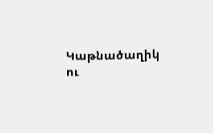Կաթնածաղիկ ու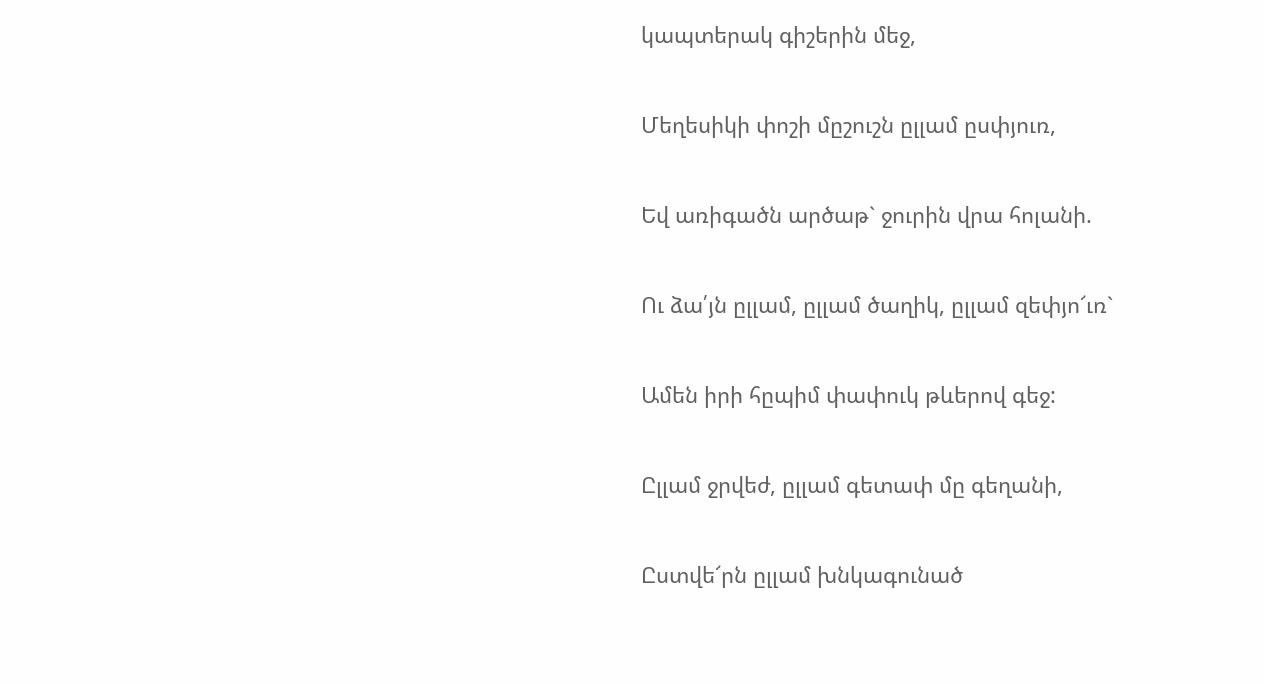կապտերակ գիշերին մեջ,

Մեղեսիկի փոշի մըշուշն ըլլամ ըսփյուռ,

Եվ առիգածն արծաթ` ջուրին վրա հոլանի.

Ու ձա՛յն ըլլամ, ըլլամ ծաղիկ, ըլլամ զեփյո՜ւռ`

Ամեն իրի հըպիմ փափուկ թևերով գեջ:

Ըլլամ ջրվեժ, ըլլամ գետափ մը գեղանի,

Ըստվե՜րն ըլլամ խնկագունած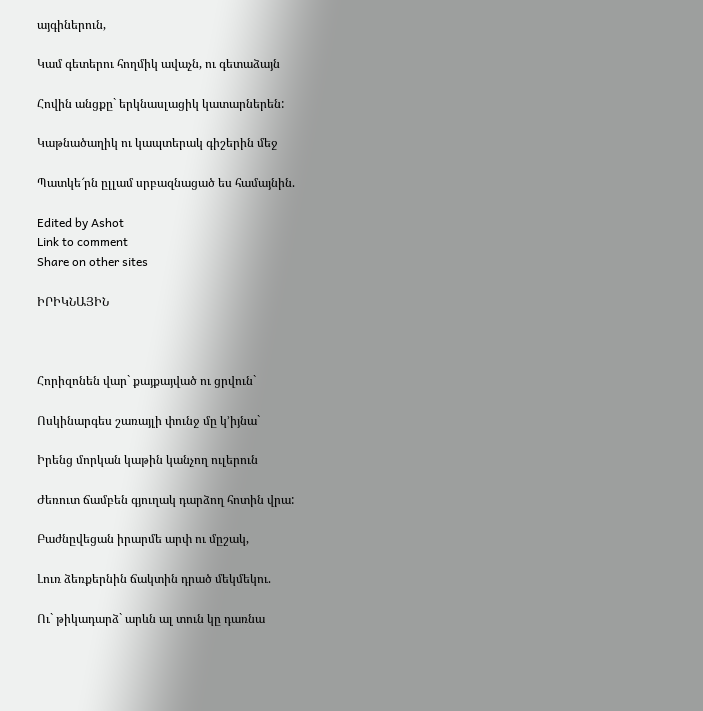այգիներուն,

Կամ գետերու հողմիկ ավաչն, ու գետաձայն

Հովին անցքը` երկնասլացիկ կատարներեն:

Կաթնածաղիկ ու կապտերակ գիշերին մեջ

Պատկե՜րն ըլլամ սրբազնացած ես համայնին.

Edited by Ashot
Link to comment
Share on other sites

ԻՐԻԿՆԱՅԻՆ



Հորիզոնեն վար` քայքայված ու ցրվուն`

Ոսկինարգես շառայլի փունջ մը կ’իյնա`

Իրենց մորկան կաթին կանչող ուլերուն

Ժեռուտ ճամբեն գյուղակ դարձող հոտին վրա:

Բաժնըվեցան իրարմե արփ ու մըշակ,

Լուռ ձեռքերնին ճակտին դրած մեկմեկու.

Ու` թիկադարձ` արևն ալ տուն կը դառնա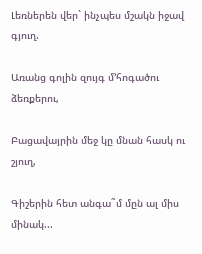Լեռներեն վեր` ինչպես մշակն իջավ գյուղ.

Առանց գոլին զույգ մ’հոգածու ձեռքերու,

Բացավայրին մեջ կը մնան հասկ ու շյուղ,

Գիշերին հետ անգա˜մ մըն ալ միս մինակ...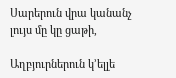Սարերուն վրա կանանչ լույս մը կը ցաթի,

Աղբյուրներուն կ’ելլե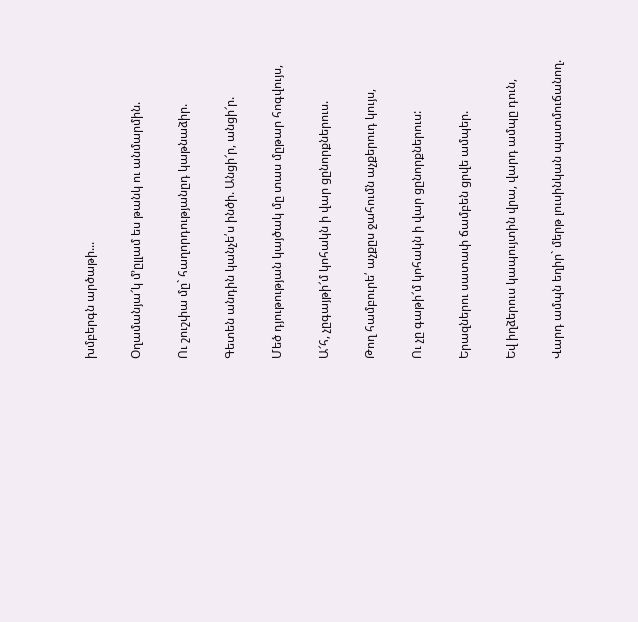խմբերգն արծաթի...

Օղամանյա՜կ մ’ըլլամ ես թանկ ու անմարմին.

Ու շուշփա մը` հաղորդությանըդ կաթնաձիր.

Գետեն անդին կանչե՛ս ինծի. Անցի՜ր, անցի՜ր.

Մեծ դյութության կայծակ մը տաս մըթար հոգվույս,

Ա՜հ, չըգայթի՜մ կոհակն ի վար ցընորքներուս.

Թող համբուրե՛ աչքըս ջահումն աչքերուդ կույս,

Ու չը գաթի՜մ կոհակն ի վար ցընորքներուս:

Երազներու սատափ ճամբեն ցրվե ամպեր.

Եվ իղձերուս կապույտին վրա, վարդ ամպը դուն,

Վարդ ամպն եղիր` մերթ լուսինկան պատմուճանող.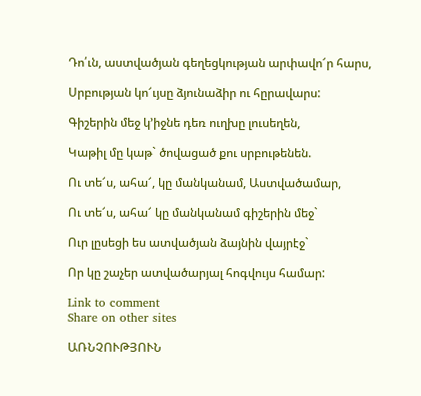Դո՛ւն, աստվածյան գեղեցկության արփավո՜ր հարս,

Սրբության կո՜ւյսը ձյունաձիր ու հըրավարս:

Գիշերին մեջ կ’իջնե դեռ ուղխը լուսեղեն,

Կաթիլ մը կաթ` ծովացած քու սրբութենեն.

Ու տե՜ս, ահա՜, կը մանկանամ, Աստվածամար,

Ու տե՜ս, ահա՜ կը մանկանամ գիշերին մեջ`

Ուր լըսեցի ես ատվածյան ձայնին վայրէջ`

Որ կը շաչեր ատվածարյալ հոգվույս համար:

Link to comment
Share on other sites

ԱՌՆՉՈՒԹՅՈՒՆ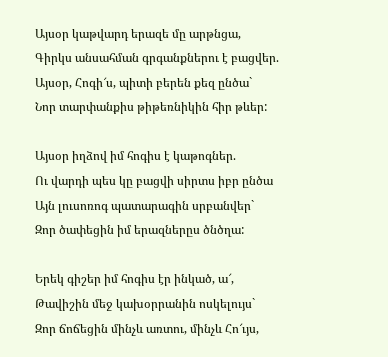Այսօր կաթվարդ երազե մը արթնցա,
Գիրկս անսահման գրգանքներու է բացվեր.
Այսօր, Հոգի՜ս, պիտի բերեն քեզ ընծա`
Նոր տարփանքիս թիթեռնիկին հիր թևեր:

Այսօր իղձով իմ հոգիս է կաթոգներ.
Ու վարդի պես կը բացվի սիրտս իբր ընծա
Այն լուսոռոգ պատարագին սրբանվեր`
Զոր ծափեցին իմ երազներըս ծնծղա:

Երեկ գիշեր իմ հոգիս էր ինկած, ա՜,
Թավիշին մեջ կախօրրանին ոսկելույս`
Զոր ճոճեցին մինչև առտու, մինչև Հո՜ւյս,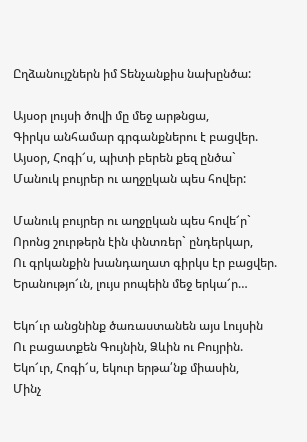Ըղձանույշներն իմ Տենչանքիս նախընծա:

Այսօր լույսի ծովի մը մեջ արթնցա,
Գիրկս անհամար գրգանքներու է բացվեր.
Այսօր, Հոգի՜ս, պիտի բերեն քեզ ընծա`
Մանուկ բույրեր ու աղջըկան պես հովեր:

Մանուկ բույրեր ու աղջըկան պես հովե՜ր`
Որոնց շուրթերն էին փնտռեր` ընդերկար,
Ու գրկանքին խանդաղատ գիրկս էր բացվեր.
Երանությո՜ւն, լույս րոպեին մեջ երկա՜ր…

Եկո՜ւր անցնինք ծառաստանեն այս Լույսին
Ու բացատքեն Գույնին, Ձևին ու Բույրին.
Եկո՜ւր, Հոգի՜ս, եկուր երթա՛նք միասին,
Մինչ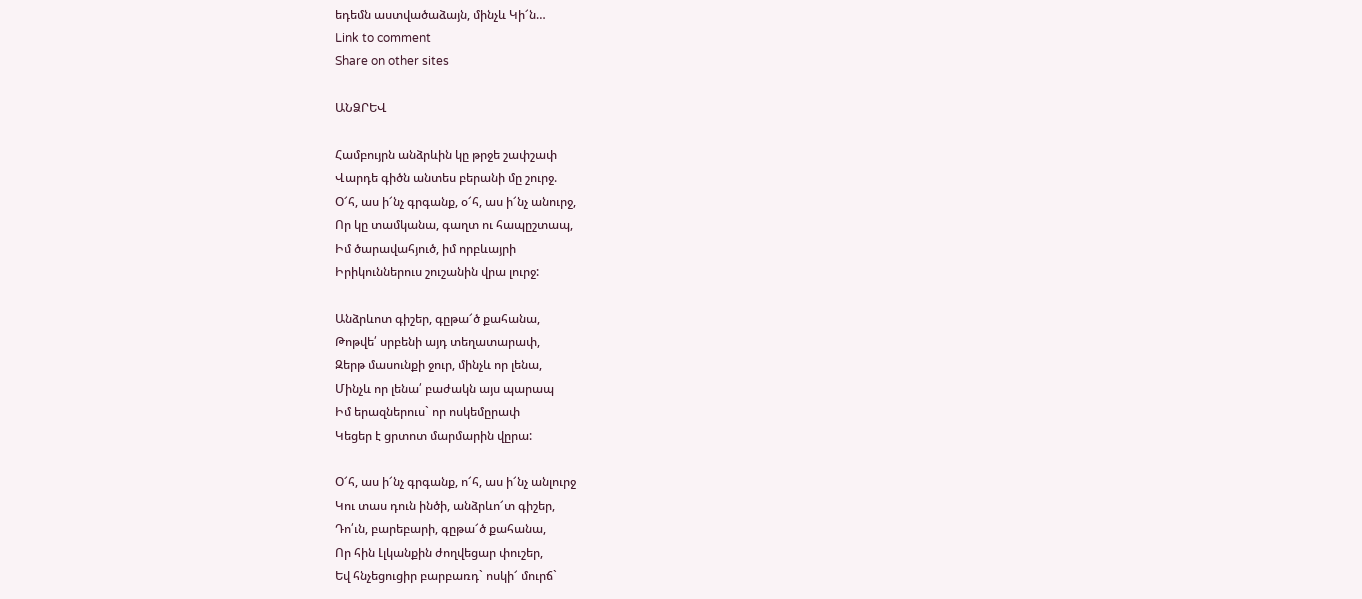եդեմն աստվածաձայն, մինչև Կի՜ն…
Link to comment
Share on other sites

ԱՆՁՐԵՎ

Համբույրն անձրևին կը թրջե շափշափ
Վարդե գիծն անտես բերանի մը շուրջ.
Օ՜հ, աս ի՜նչ գրգանք, օ՜հ, աս ի՜նչ անուրջ,
Որ կը տամկանա, գաղտ ու հապըշտապ,
Իմ ծարավահյուծ, իմ որբևայրի
Իրիկուններուս շուշանին վրա լուրջ:

Անձրևոտ գիշեր, գըթա՜ծ քահանա,
Թոթվե՛ սրբենի այդ տեղատարափ,
Զերթ մասունքի ջուր, մինչև որ լենա,
Մինչև որ լենա՛ բաժակն այս պարապ
Իմ երազներուս` որ ոսկեմըրափ
Կեցեր է ցրտոտ մարմարին վըրա:

Օ՜հ, աս ի՜նչ գրգանք, ո՜հ, աս ի՜նչ անլուրջ
Կու տաս դուն ինծի, անձրևո՜տ գիշեր,
Դո՛ւն, բարեբարի, գըթա՜ծ քահանա,
Որ հին Լլկանքին ժողվեցար փուշեր,
Եվ հնչեցուցիր բարբառդ` ոսկի՜ մուրճ`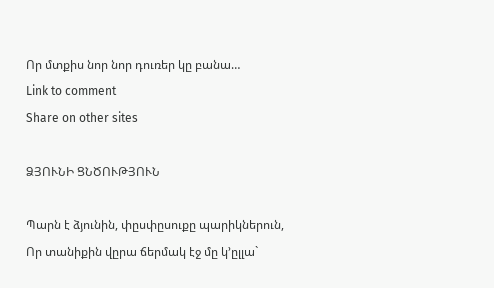Որ մտքիս նոր նոր դուռեր կը բանա…
Link to comment
Share on other sites

ՁՅՈՒՆԻ ՑՆԾՈՒԹՅՈՒՆ

Պարն է ձյունին, փըսփըսուքը պարիկներուն,
Որ տանիքին վըրա ճերմակ էջ մը կ’ըլլա`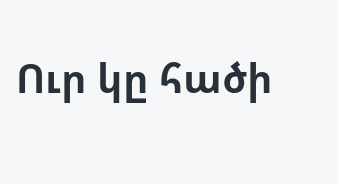Ուր կը հածի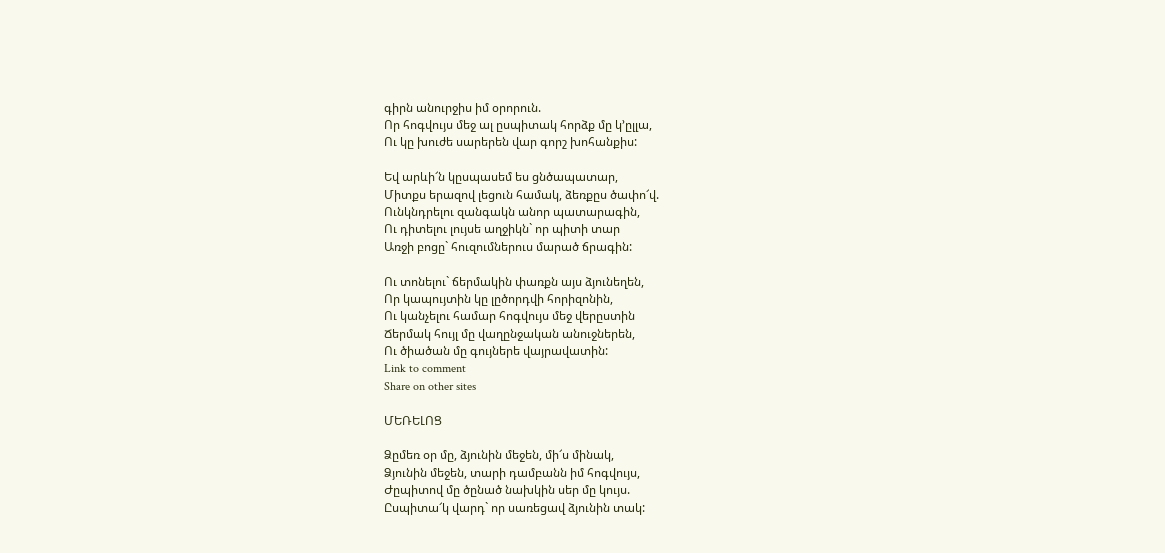գիրն անուրջիս իմ օրորուն.
Որ հոգվույս մեջ ալ ըսպիտակ հորձք մը կ’ըլլա,
Ու կը խուժե սարերեն վար գորշ խոհանքիս:

Եվ արևի՜ն կըսպասեմ ես ցնծապատար,
Միտքս երազով լեցուն համակ, ձեռքըս ծափո՜վ.
Ունկնդրելու զանգակն անոր պատարագին,
Ու դիտելու լույսե աղջիկն` որ պիտի տար
Առջի բոցը` հուզումներուս մարած ճրագին:

Ու տոնելու` ճերմակին փառքն այս ձյունեղեն,
Որ կապույտին կը լըծորդվի հորիզոնին,
Ու կանչելու համար հոգվույս մեջ վերըստին
Ճերմակ հույլ մը վաղընջական անուջներեն,
Ու ծիածան մը գույներե վայրավատին:
Link to comment
Share on other sites

ՄԵՌԵԼՈՑ

Ձըմեռ օր մը, ձյունին մեջեն, մի՜ս մինակ,
Ձյունին մեջեն, տարի դամբանն իմ հոգվույս,
Ժըպիտով մը ծընած նախկին սեր մը կույս.
Ըսպիտա՜կ վարդ` որ սառեցավ ձյունին տակ: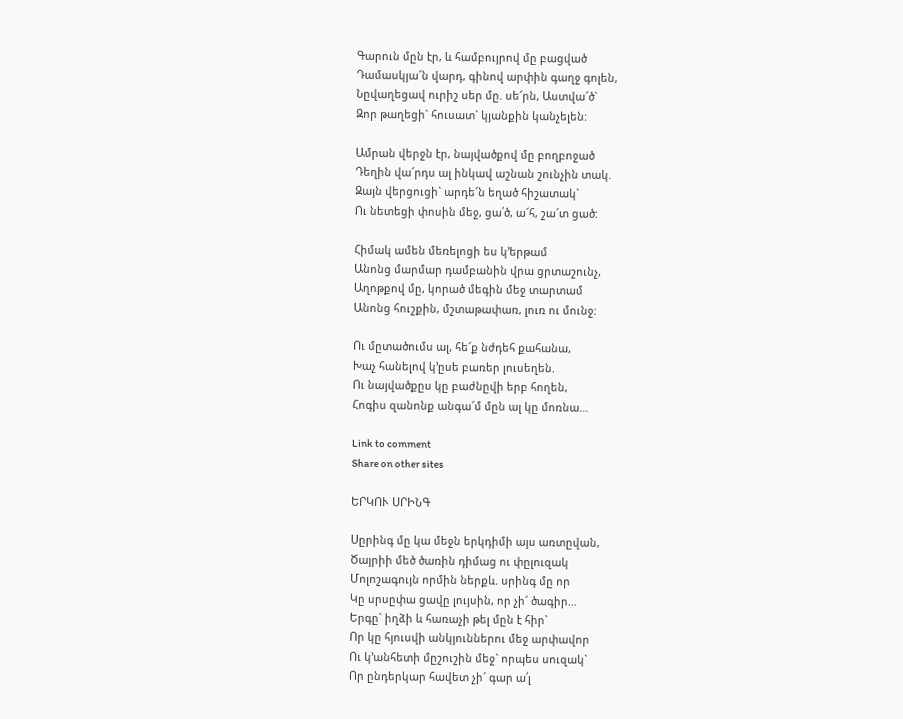Գարուն մըն էր, և համբույրով մը բացված
Դամասկյա՜ն վարդ, գինով արփին գաղջ գոլեն,
Նըվաղեցավ ուրիշ սեր մը. սե՜րն, Աստվա՜ծ`
Զոր թաղեցի` հուսատ` կյանքին կանչելեն:

Ամրան վերջն էր, նայվածքով մը բողբոջած
Դեղին վա՜րդս ալ ինկավ աշնան շունչին տակ.
Զայն վերցուցի` արդե՜ն եղած հիշատակ`
Ու նետեցի փոսին մեջ, ցա՛ծ, ա՜հ, շա՜տ ցած:

Հիմակ ամեն մեռելոցի ես կ’երթամ
Անոնց մարմար դամբանին վրա ցրտաշունչ,
Աղոթքով մը, կորած մեգին մեջ տարտամ
Անոնց հուշքին, մշտաթափառ, լուռ ու մունջ:

Ու մըտածումս ալ, հե՜ք նժդեհ քահանա,
Խաչ հանելով կ’ըսե բառեր լուսեղեն.
Ու նայվածքըս կը բաժնըվի երբ հողեն,
Հոգիս զանոնք անգա՜մ մըն ալ կը մոռնա…

Link to comment
Share on other sites

ԵՐԿՈՒ ՍՐԻՆԳ

Սըրինգ մը կա մեջն երկդիմի այս առտըվան,
Ծայրիի մեծ ծառին դիմաց ու փըլուզակ
Մոլոշագույն որմին ներքև. սրինգ մը որ
Կը սրսըփա ցավը լույսին, որ չի՜ ծագիր…
Երգը` իղձի և հառաչի թել մըն է հիր`
Որ կը հյուսվի անկյուններու մեջ արփավոր
Ու կ’անհետի մըշուշին մեջ` որպես սուզակ`
Որ ընդերկար հավետ չի՜ գար ա՛լ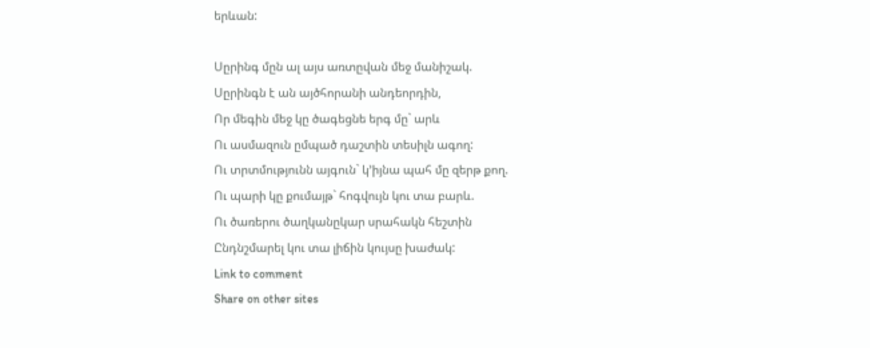երևան:

Սըրինգ մըն ալ այս առտըվան մեջ մանիշակ.
Սըրինգն է ան այծհորանի անդեորդին,
Որ մեգին մեջ կը ծագեցնե երգ մը` արև
Ու ասմազուն ըմպած դաշտին տեսիլն ագող:
Ու տրտմությունն այգուն` կ’իյնա պահ մը զերթ քող.
Ու պարի կը քումայթ` հոգվույն կու տա բարև.
Ու ծառերու ծաղկանըկար սրահակն հեշտին
Ընդնշմարել կու տա լիճին կույսը խաժակ:
Link to comment
Share on other sites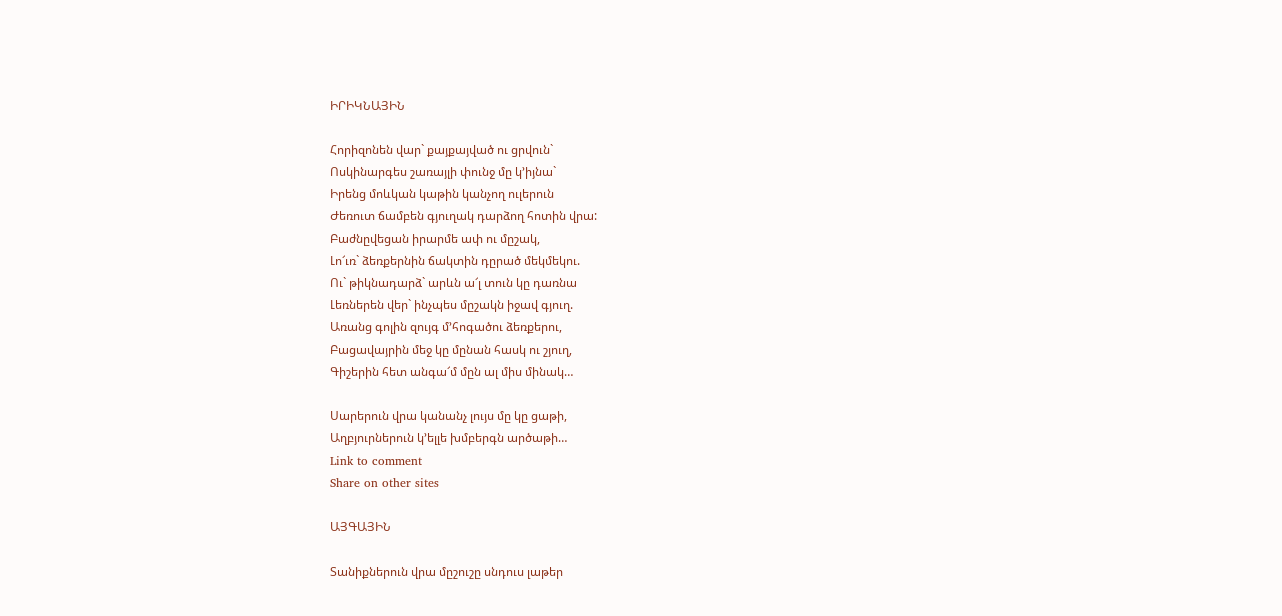ԻՐԻԿՆԱՅԻՆ

Հորիզոնեն վար` քայքայված ու ցրվուն`
Ոսկինարգես շառայլի փունջ մը կ’իյնա`
Իրենց մոևկան կաթին կանչող ուլերուն
Ժեռուտ ճամբեն գյուղակ դարձող հոտին վրա:
Բաժնըվեցան իրարմե ափ ու մըշակ,
Լո՜ւռ` ձեռքերնին ճակտին դըրած մեկմեկու.
Ու` թիկնադարձ` արևն ա՜լ տուն կը դառնա
Լեռներեն վեր` ինչպես մըշակն իջավ գյուղ.
Առանց գոլին զույգ մ’հոգածու ձեռքերու,
Բացավայրին մեջ կը մընան հասկ ու շյուղ,
Գիշերին հետ անգա՜մ մըն ալ միս մինակ…

Սարերուն վրա կանանչ լույս մը կը ցաթի,
Աղբյուրներուն կ’ելլե խմբերգն արծաթի…
Link to comment
Share on other sites

ԱՅԳԱՅԻՆ

Տանիքներուն վրա մըշուշը սնդուս լաթեր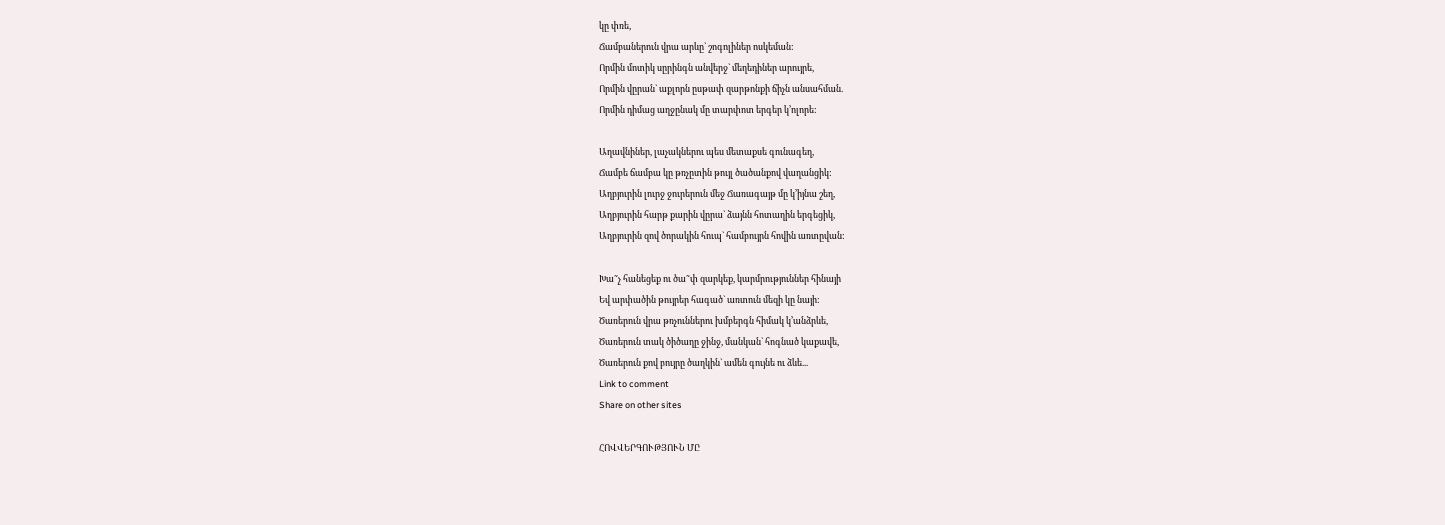կը փռե,
Ճամբաներուն վրա արևը` շոգոլիներ ոսկեման:
Որմին մոտիկ սըրինգն անվերջ` մեղեդիներ արույրե,
Որմին վըրան` աքլորն ըսթափ զարթոնքի ճիչն անսահման.
Որմին դիմաց աղջընակ մը տարփոտ երգեր կ’ոլորե:

Աղավնիներ, լաչակներու պես մետաքսե գունագեղ,
Ճամբե ճամբա կը թռչըտին թույլ ծածանքով վաղանցիկ:
Աղբյուրին լուրջ ջուրերուն մեջ Ճառագայթ մը կ’իյնա շեղ,
Աղբյուրին հարթ քարին վըրա` ձայնն հոտաղին երգեցիկ,
Աղբյուրին զով ծորակին հուպ` համբույրն հովին առտըվան:

Խա˜չ հանեցեք ու ծա˜փ զարկեք, կարմրություններ հինայի
Եվ արփածին թույրեր հագած` առտուն մեզի կը նայի:
Ծառերուն վրա թռչուններու խմբերգն հիմակ կ’անձրևե,
Ծառերուն տակ ծիծաղը ջինջ, մանկան` հոգնած կաքավե,
Ծառերուն քով բույրը ծաղկին` ամեն գույնե ու ձևե...
Link to comment
Share on other sites

ՀՈՎՎԵՐԳՈՒԹՅՈՒՆ ՄԸ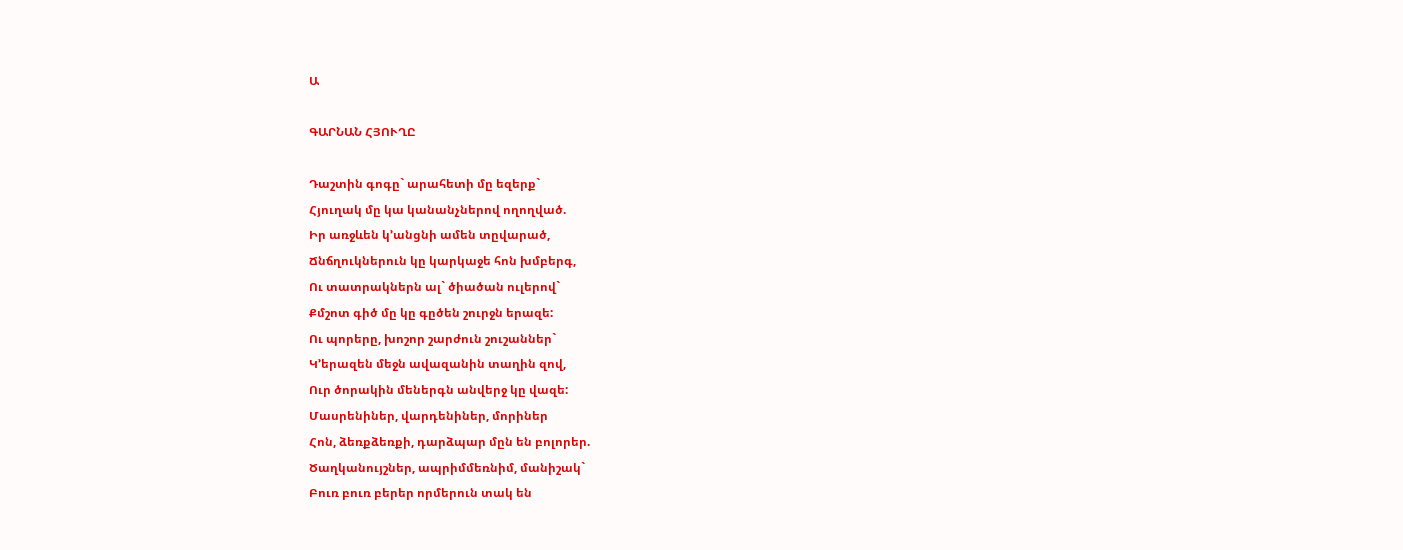Ա

ԳԱՐՆԱՆ ՀՅՈՒՂԸ

Դաշտին գոգը` արահետի մը եզերք`
Հյուղակ մը կա կանանչներով ողողված.
Իր առջևեն կ’անցնի ամեն տըվարած,
Ճնճղուկներուն կը կարկաջե հոն խմբերգ,
Ու տատրակներն ալ` ծիածան ուլերով`
Քմշոտ գիծ մը կը գըծեն շուրջն երազե:
Ու պորերը, խոշոր շարժուն շուշաններ`
Կ’երազեն մեջն ավազանին տաղին զով,
Ուր ծորակին մեներգն անվերջ կը վազե:
Մասրենիներ, վարդենիներ, մորիներ
Հոն, ձեռքձեռքի, դարձպար մըն են բոլորեր.
Ծաղկանույշներ, ապրիմմեռնիմ, մանիշակ`
Բուռ բուռ բերեր որմերուն տակ են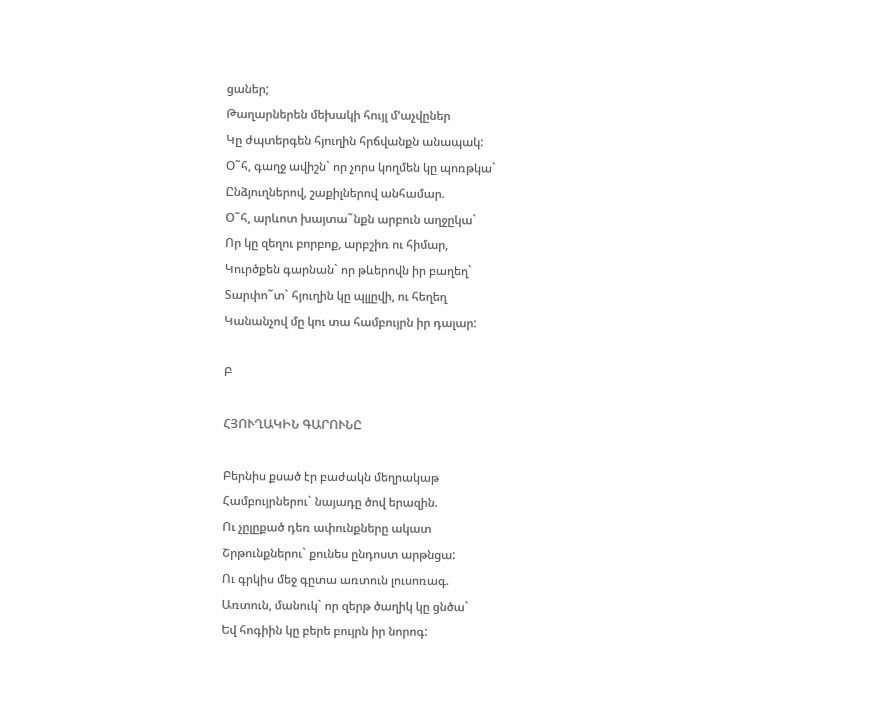ցաներ;
Թաղարներեն մեխակի հույլ մ’աչվըներ
Կը ժպտերգեն հյուղին հրճվանքն անապակ:
Օ˜հ, գաղջ ավիշն` որ չորս կողմեն կը պոռթկա`
Ընձյուղներով, շաքիլներով անհամար.
Օ˜հ, արևոտ խայտա˜նքն արբուն աղջըկա`
Որ կը զեղու բորբոք, արբշիռ ու հիմար,
Կուրծքեն գարնան` որ թևերովն իր բաղեղ`
Տարփո˜տ` հյուղին կը պլլըվի, ու հեղեղ
Կանանչով մը կու տա համբույրն իր դալար:

Բ

ՀՅՈՒՂԱԿԻՆ ԳԱՐՈՒՆԸ

Բերնիս քսած էր բաժակն մեղրակաթ
Համբույրներու` նայադը ծով երազին.
Ու չըլըքած դեռ ափունքները ակատ
Շրթունքներու` քունես ընդոստ արթնցա:
Ու գրկիս մեջ գըտա առտուն լուսոռագ.
Առտուն, մանուկ` որ զերթ ծաղիկ կը ցնծա`
Եվ հոգիին կը բերե բույրն իր նորոգ: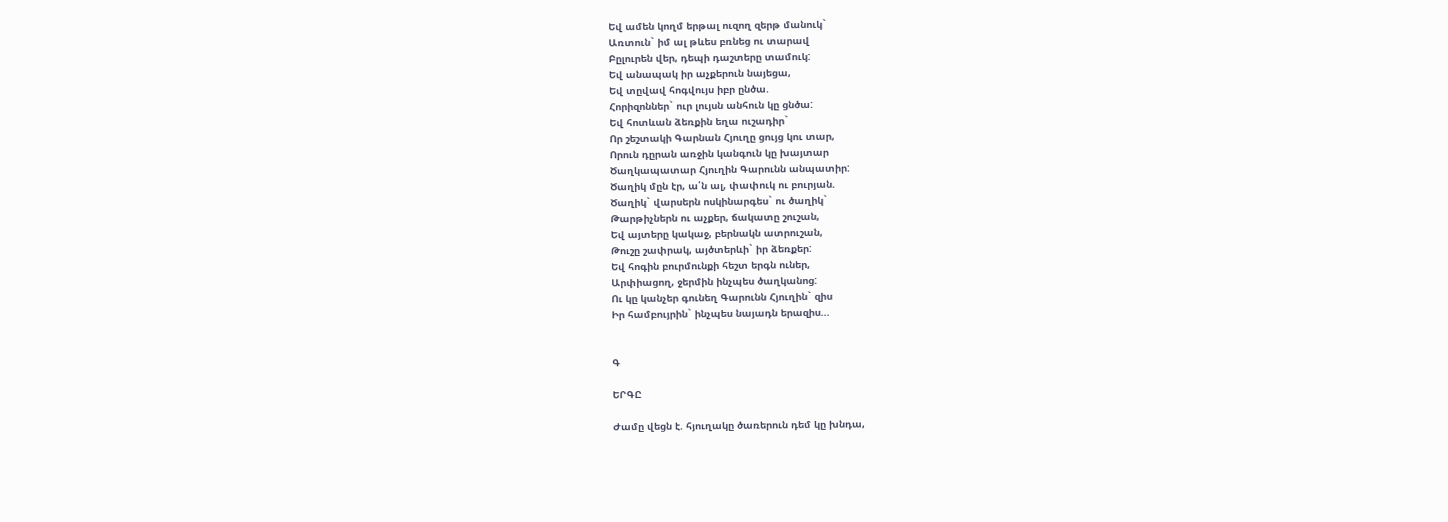Եվ ամեն կողմ երթալ ուզող զերթ մանուկ`
Առտուն` իմ ալ թևես բռնեց ու տարավ
Բըլուրեն վեր, դեպի դաշտերը տամուկ:
Եվ անապակ իր աչքերուն նայեցա,
Եվ տըվավ հոգվույս իբր ընծա.
Հորիզոններ` ուր լույսն անհուն կը ցնծա:
Եվ հոտևան ձեռքին եղա ուշադիր`
Որ շեշտակի Գարնան Հյուղը ցույց կու տար,
Որուն դըրան առջին կանգուն կը խայտար
Ծաղկապատար Հյուղին Գարունն անպատիր:
Ծաղիկ մըն էր, ա՛ն ալ, փափուկ ու բուրյան.
Ծաղիկ` վարսերն ոսկինարգես` ու ծաղիկ`
Թարթիչներն ու աչքեր, ճակատը շուշան,
Եվ այտերը կակաջ, բերնակն ատրուշան,
Թուշը շափրակ, այծտերևի` իր ձեռքեր:
Եվ հոգին բուրմունքի հեշտ երգն ուներ,
Արփիացող, ջերմին ինչպես ծաղկանոց:
Ու կը կանչեր գունեղ Գարունն Հյուղին` զիս
Իր համբույրին` ինչպես նայադն երազիս...


Գ

ԵՐԳԸ

Ժամը վեցն է. հյուղակը ծառերուն դեմ կը խնդա,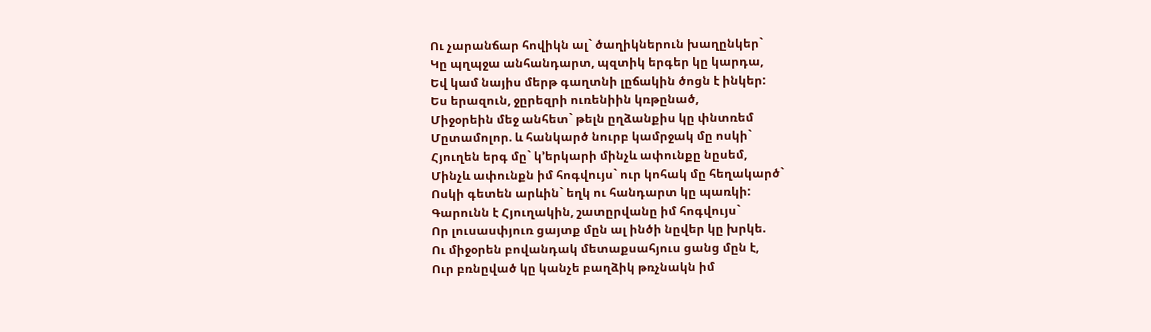Ու չարանճար հովիկն ալ` ծաղիկներուն խաղընկեր`
Կը պղպջա անհանդարտ, պզտիկ երգեր կը կարդա,
Եվ կամ նայիս մերթ գաղտնի լըճակին ծոցն է ինկեր:
Ես երազուն, ջըրեզրի ուռենիին կռթընած,
Միջօրեին մեջ անհետ` թելն ըղձանքիս կը փնտռեմ
Մըտամոլոր. և հանկարծ նուրբ կամրջակ մը ոսկի`
Հյուղեն երգ մը` կ’երկարի մինչև ափունքը նըսեմ,
Մինչև ափունքն իմ հոգվույս` ուր կոհակ մը հեղակարծ`
Ոսկի գետեն արևին` եղկ ու հանդարտ կը պառկի:
Գարունն է Հյուղակին, շատըրվանը իմ հոգվույս`
Որ լուսասփյուռ ցայտք մըն ալ ինծի նըվեր կը խրկե.
Ու միջօրեն բովանդակ մետաքսահյուս ցանց մըն է,
Ուր բռնըված կը կանչե բաղձիկ թռչնակն իմ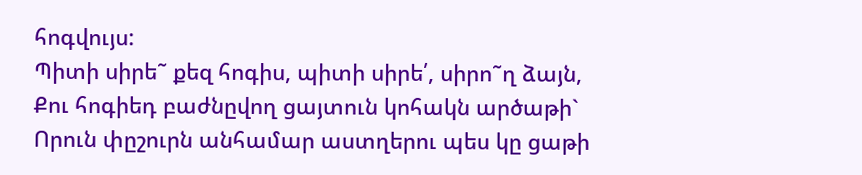հոգվույս:
Պիտի սիրե˜ քեզ հոգիս, պիտի սիրե՛, սիրո˜ղ ձայն,
Քու հոգիեդ բաժնըվող ցայտուն կոհակն արծաթի`
Որուն փըշուրն անհամար աստղերու պես կը ցաթի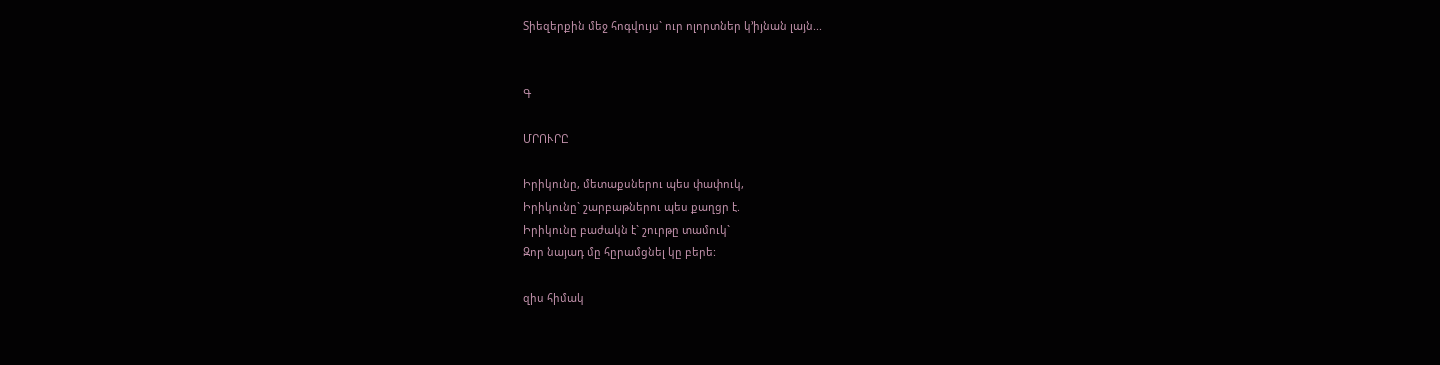Տիեզերքին մեջ հոգվույս` ուր ոլորտներ կ’իյնան լայն...


Գ

ՄՐՈՒՐԸ

Իրիկունը, մետաքսներու պես փափուկ,
Իրիկունը` շարբաթներու պես քաղցր է.
Իրիկունը բաժակն է` շուրթը տամուկ`
Զոր նայադ մը հըրամցնել կը բերե:

զիս հիմակ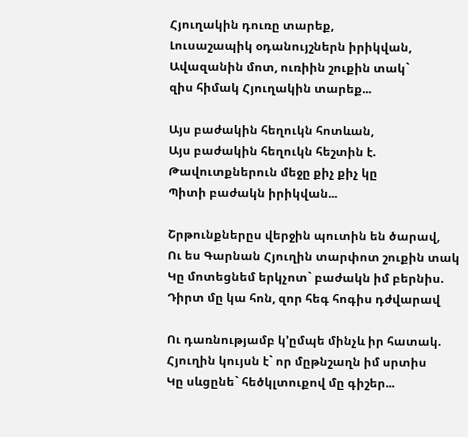Հյուղակին դուռը տարեք,
Լուսաշապիկ օդանույշներն իրիկվան,
Ավազանին մոտ, ուռիին շուքին տակ`
զիս հիմակ Հյուղակին տարեք...

Այս բաժակին հեղուկն հոտևան,
Այս բաժակին հեղուկն հեշտին է.
Թավուտքներուն մեջը քիչ քիչ կը
Պիտի բաժակն իրիկվան...

Շրթունքներըս վերջին պուտին են ծարավ,
Ու ես Գարնան Հյուղին տարփոտ շուքին տակ
Կը մոտեցնեմ երկչոտ` բաժակն իմ բերնիս.
Դիրտ մը կա հոն, զոր հեգ հոգիս դժվարավ

Ու դառնությամբ կ’ըմպե մինչև իր հատակ.
Հյուղին կույսն է` որ մըթնշաղն իմ սրտիս
Կը սևցընե` հեծկլտուքով մը գիշեր...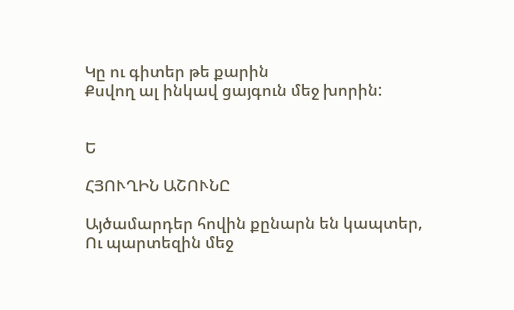Կը ու գիտեր թե քարին
Քսվող ալ ինկավ ցայգուն մեջ խորին:


Ե

ՀՅՈՒՂԻՆ ԱՇՈՒՆԸ

Այծամարդեր հովին քընարն են կապտեր,
Ու պարտեզին մեջ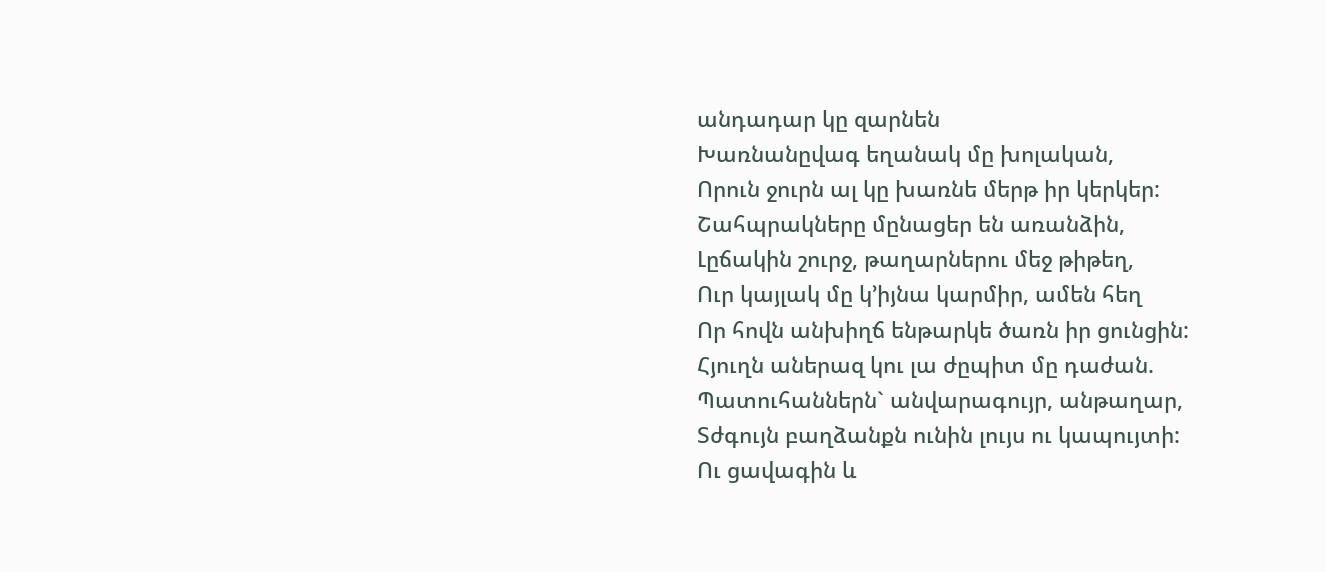անդադար կը զարնեն
Խառնանըվագ եղանակ մը խոլական,
Որուն ջուրն ալ կը խառնե մերթ իր կերկեր:
Շահպրակները մընացեր են առանձին,
Լըճակին շուրջ, թաղարներու մեջ թիթեղ,
Ուր կայլակ մը կ’իյնա կարմիր, ամեն հեղ
Որ հովն անխիղճ ենթարկե ծառն իր ցունցին:
Հյուղն աներազ կու լա ժըպիտ մը դաժան.
Պատուհաններն` անվարագույր, անթաղար,
Տժգույն բաղձանքն ունին լույս ու կապույտի:
Ու ցավագին և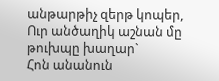անթարթիչ զերթ կոպեր,
Ուր անծաղիկ աշնան մը թուխպը խաղար`
Հոն անանուն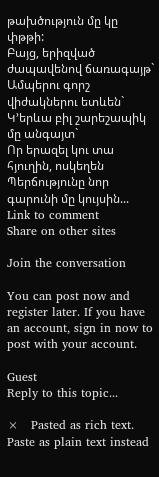թախծություն մը կը փթթի:
Բայց, երիզված ժապավենով ճառագայթ`
Ամպերու գորշ վիժակներու ետևեն`
Կ’երևա բիլ շարեշապիկ մը անգայտ`
Որ երազել կու տա հյուղին, ոսկեղեն
Պերճությունը նոր գարունի մը կույսին...
Link to comment
Share on other sites

Join the conversation

You can post now and register later. If you have an account, sign in now to post with your account.

Guest
Reply to this topic...

×   Pasted as rich text.   Paste as plain text instead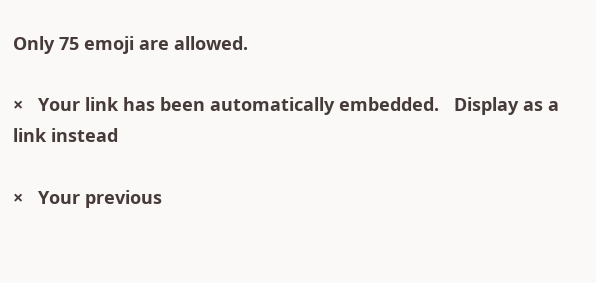Only 75 emoji are allowed.

×   Your link has been automatically embedded.   Display as a link instead

×   Your previous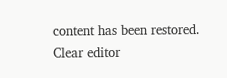content has been restored.   Clear editor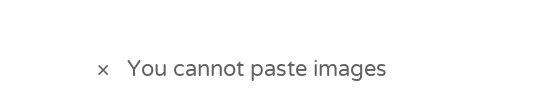×   You cannot paste images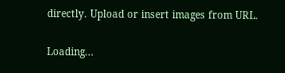directly. Upload or insert images from URL.

Loading...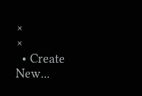×
×
  • Create New...